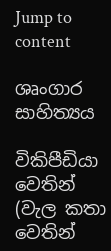Jump to content

ශෘංගාර සාහිත්‍යය

විකිපීඩියා වෙතින්
(වැල කතා වෙතින්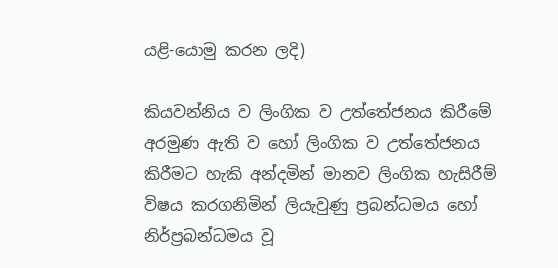යළි-යොමු කරන ලදි)

කියවන්නිය ව ලිංගික ව උත්තේජනය කිරීමේ අරමුණ ඇති ව හෝ ලිංගික ව උත්තේජනය කිරීමට හැකි අන්දමින් මානව ලිංගික හැසිරීම් විෂය කරගනිමින් ලියැවුණු ප්‍රබන්ධමය හෝ  නිර්ප්‍රබන්ධමය වූ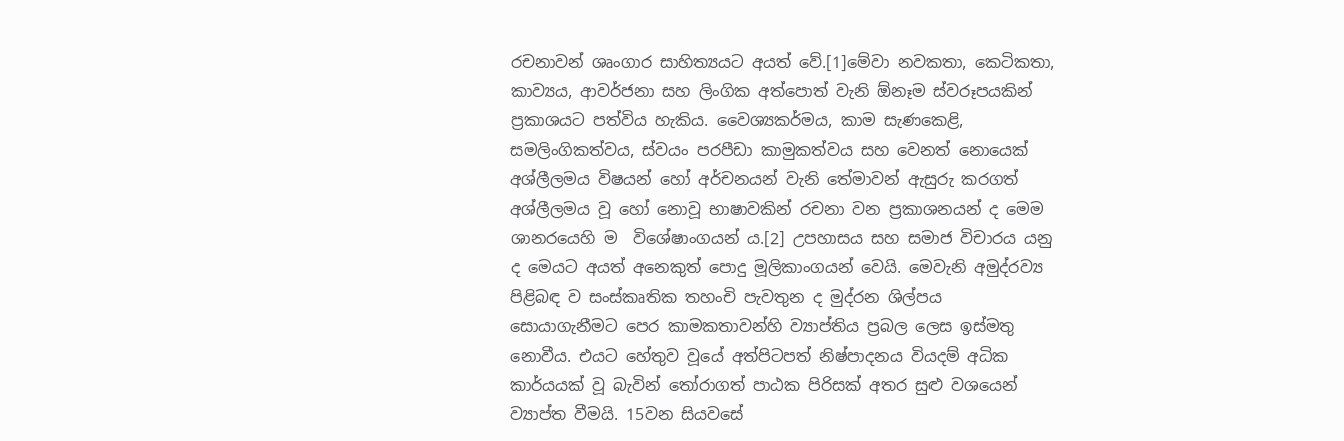රචනාවන් ශෘංගාර සාහිත්‍යයට අයත් වේ.[1]මේවා නවකතා, කෙටිකතා, කාව්‍යය, ආවර්ජනා සහ ලිංගික අත්පොත් වැනි ඕනෑම ස්වරූපයකින් ප්‍රකාශයට පත්විය හැකිය. වෛශ්‍යකර්මය, කාම සැණකෙළි, සමලිංගිකත්වය, ස්වයං පරපීඩා කාමුකත්වය සහ වෙනත් නොයෙක් අශ්ලීලමය විෂයන් හෝ අර්චනයන් වැනි තේමාවන් ඇසුරු කරගත් අශ්ලීලමය වූ හෝ නොවූ භාෂාවකින් රචනා වන ප්‍රකාශනයන් ද මෙම ශානරයෙහි ම  විශේෂාංගයන් ය.[2] උපහාසය සහ සමාජ විචාරය යනු ද මෙයට අයත් අනෙකුත් පොදු මූලිකාංගයන් වෙයි. මෙවැනි අමුද්රව්‍ය පිළිබඳ ව සංස්කෘතික තහංචි පැවතුන ද මුද්රන ශිල්පය සොයාගැනීමට පෙර කාමකතාවන්හි ව්‍යාප්තිය ප්‍රබල ලෙස ඉස්මතු නොවීය. එයට හේතුව වූයේ අත්පිටපත් නිෂ්පාදනය වියදම් අධික කාර්යයක් වූ බැවින් තෝරාගත් පාඨක පිරිසක් අතර සුළු වශයෙන් ව්‍යාප්ත වීමයි. 15වන සියවසේ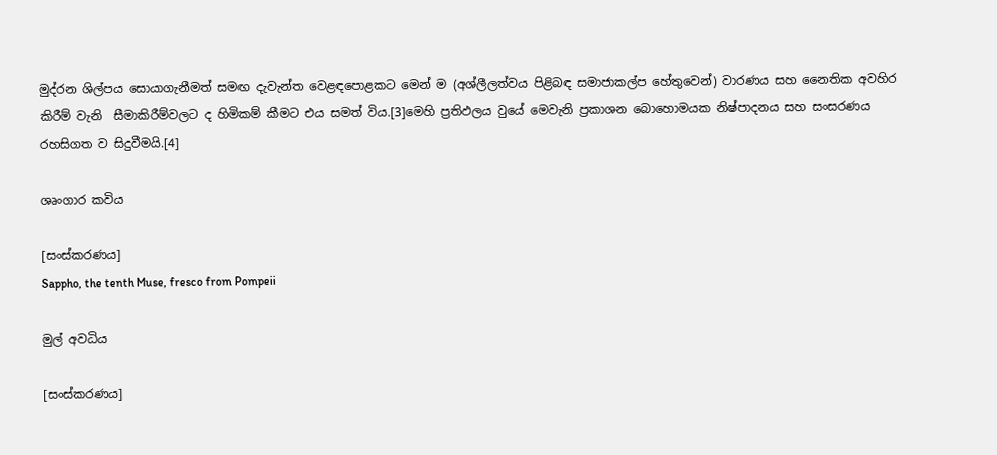මුද්රන ශිල්පය සොයාගැනීමත් සමඟ දැවැන්ත වෙළඳපොළකට මෙන් ම (අශ්ලීලත්වය පිළිබඳ සමාජාකල්ප හේතුවෙන්) වාරණය සහ නෛතික අවහිර කිරීම් වැනි  සීමාකිරීම්වලට ද හිමිකම් කීමට එය සමත් විය.[3]මෙහි ප්‍රතිඵලය වුයේ මෙවැනි ප්‍රකාශන බොහොමයක නිෂ්පාදනය සහ සංසරණය රහසිගත ව සිදුවීමයි.[4]

ශෘංගාර කවිය

[සංස්කරණය]
Sappho, the tenth Muse, fresco from Pompeii

මුල් අවධිය

[සංස්කරණය]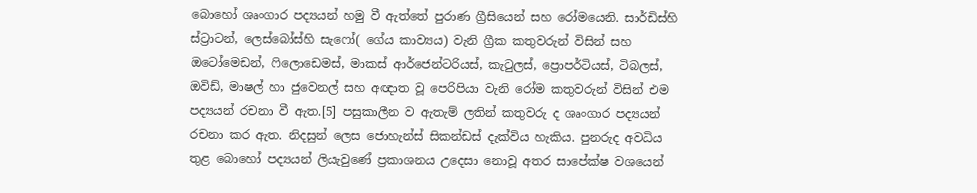බොහෝ ශෘංගාර පද්‍යයන් හමු වී ඇත්තේ පුරාණ ග්‍රීසියෙන් සහ රෝමයෙනි. සාර්ඩිස්හි ස්ට්‍රාටන්, ලෙස්බෝස්හි සැෆෝ( ගේය කාව්‍යය) වැනි ග්‍රීක කතුවරුන් විසින් සහ ඔටෝමෙඩන්, ෆිලොඩෙමස්, මාකස් ආර්ජෙන්ටරියස්, කැටුලස්, ප්‍රොපර්ටියස්, ටිබලස්, ඔවිඩ්, මාෂල් හා ජුවෙනල් සහ අඥාත වූ පෙරිපියා වැනි රෝම කතුවරුන් විසින් එම පද්‍යයන් රචනා වී ඇත.[5] පසුකාලීන ව ඇතැම් ලතින් කතුවරු ද ශෘංගාර පද්‍යයන් රචනා කර ඇත. නිදසුන් ලෙස ජොහැන්ස් සිකන්ඩස් දැක්විය හැකිය. පුනරුද අවධිය තුළ බොහෝ පද්‍යයන් ලියැවුණේ ප්‍රකාශනය උදෙසා නොවූ අතර සාපේක්ෂ වශයෙන්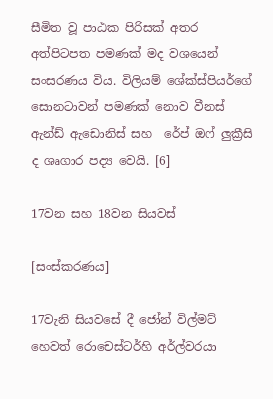සීමිත වූ පාඨක පිරිසක් අතර අත්පිටපත පමණක් මද වශයෙන් සංසරණය විය. විලියම් ශේක්ස්පියර්ගේ සොනටාවන් පමණක් නොව වීනස් ඇන්ඩ් ඇඩොනිස් සහ  රේප් ඔෆ් ලුක්‍රීසි  ද ශෘගාර පද්‍ය වෙයි. [6]

17වන සහ 18වන සියවස්

[සංස්කරණය]

17වැනි සියවසේ දී ජෝන් විල්මට් හෙවත් රොචෙස්ටර්හි අර්ල්වරයා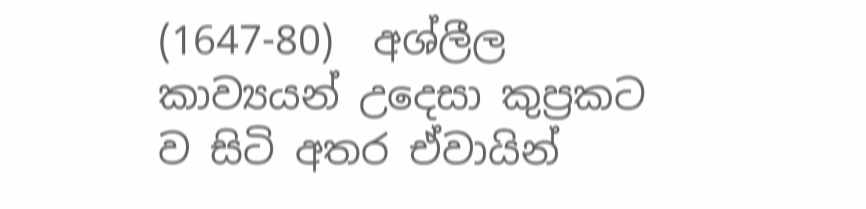(1647-80)  අශ්ලීල කාව්‍යයන් උදෙසා කුප්‍රකට ව සිටි අතර ඒවායින්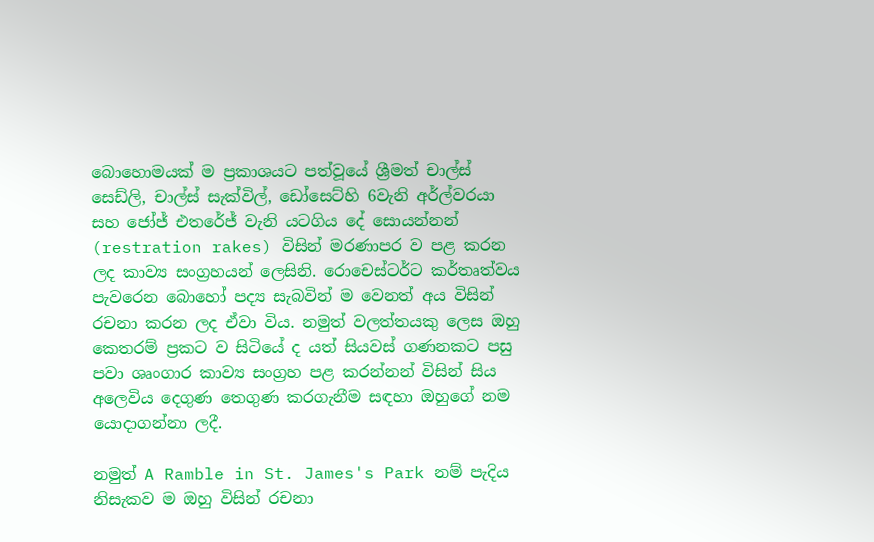බොහොමයක් ම ප්‍රකාශයට පත්වූයේ ශ්‍රීමත් චාල්ස් සෙඩ්ලි, චාල්ස් සැක්විල්, ඩෝසෙට්හි 6වැනි අර්ල්වරයා සහ ජෝජ් එතරේජ් වැනි යටගිය දේ සොයන්නන් (restration rakes) විසින් මරණාපර ව පළ කරන ලද කාව්‍ය සංග්‍රහයන් ලෙසිනි. රොචෙස්ටර්ට කර්තෘත්වය පැවරෙන බොහෝ පද්‍ය සැබවින් ම වෙනත් අය විසින් රචනා කරන ලද ඒවා විය. නමුත් වලත්තයකු ලෙස ඔහු කෙතරම් ප්‍රකට ව සිටියේ ද යත් සියවස් ගණනකට පසු පවා ශෘංගාර කාව්‍ය සංග්‍රහ පළ කරන්නන් විසින් සිය අලෙවිය දෙගුණ තෙගුණ කරගැනීම සඳහා ඔහුගේ නම යොදාගන්නා ලදී.

නමුත් A Ramble in St. James's Park නම් පැදිය නිසැකව ම ඔහු විසින් රචනා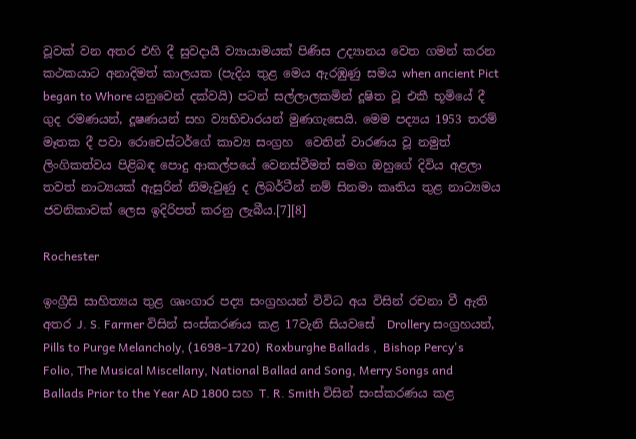වූවක් වන අතර එහි දී සුවදායී ව්‍යායාමයක් පිණිස උද්‍යානය වෙත ගමන් කරන කථකයාට අනාදිමත් කාලයක (පැදිය තුළ මෙය ඇරඹුණු සමය when ancient Pict began to Whore යනුවෙන් දක්වයි) පටන් සල්ලාලකමින් දූෂිත වූ එකී භූමියේ දී ගුද රමණයන්, දූෂණයන් සහ ව්‍යභිචාරයන් මුණගැසෙයි. මෙම පද්‍යය 1953 තරම් මෑතක දී පවා රොචෙස්ටර්ගේ කාව්‍ය සංග්‍රහ  වෙතින් වාරණය වූ නමුත් ලිංගිකත්වය පිළිබඳ පොදු ආකල්පයේ වෙනස්වීමත් සමග ඔහුගේ දිවිය අළලා තවත් නාට්‍යයක් ඇසුරින් නිමැවුණු ද ලිබර්ටීන් නම් සිනමා කෘතිය තුළ නාට්‍යමය ජවනිකාවක් ලෙස ඉදිරිපත් කරනු ලැබීය.[7][8]

Rochester

ඉංග්‍රීසි සාහිත්‍යය තුළ ශෘංගාර පද්‍ය සංග්‍රහයන් විවිධ අය විසින් රචනා වී ඇති අතර J. S. Farmer විසින් සංස්කරණය කළ 17වැනි සියවසේ  Drollery සංග්‍රහයන්,  Pills to Purge Melancholy, (1698–1720)  Roxburghe Ballads ,  Bishop Percy's Folio, The Musical Miscellany, National Ballad and Song, Merry Songs and Ballads Prior to the Year AD 1800 සහ T. R. Smith විසින් සංස්කරණය කළ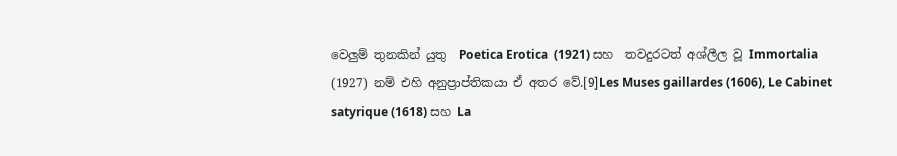වෙලුම් තුනකින් යුතු  Poetica Erotica  (1921) සහ  තවදුරටත් අශ්ලීල වූ Immortalia (1927) නම් එහි අනුප්‍රාප්තිකයා ඒ අතර වේ.[9]Les Muses gaillardes (1606), Le Cabinet satyrique (1618) සහ La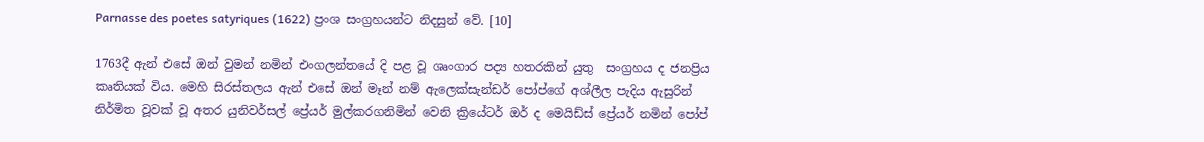Parnasse des poetes satyriques (1622) ප්‍රංශ සංග්‍රහයන්ට නිදසුන් වේ. [10]

1763දී ඇන් එසේ ඔන් වුමන් නමින් එංගලන්තයේ දි පළ වූ ශෘංගාර පද්‍ය හතරකින් යුතු  සංග්‍රහය ද ජනප්‍රිය කෘතියක් විය. මෙහි සිරස්තලය ඇන් එසේ ඔන් මෑන් නම් ඇලෙක්සැන්ඩර් පෝප්ගේ අශ්ලීල පැදිය ඇසුරින් නිර්මිත වූවක් වූ අතර යුනිවර්සල් ප්‍රේයර් මුල්කරගනිමින් වෙනි ක්‍රියේටර් ඔර් ද මෙයිඩ්ස් ප්‍රේයර් නමින් පෝප්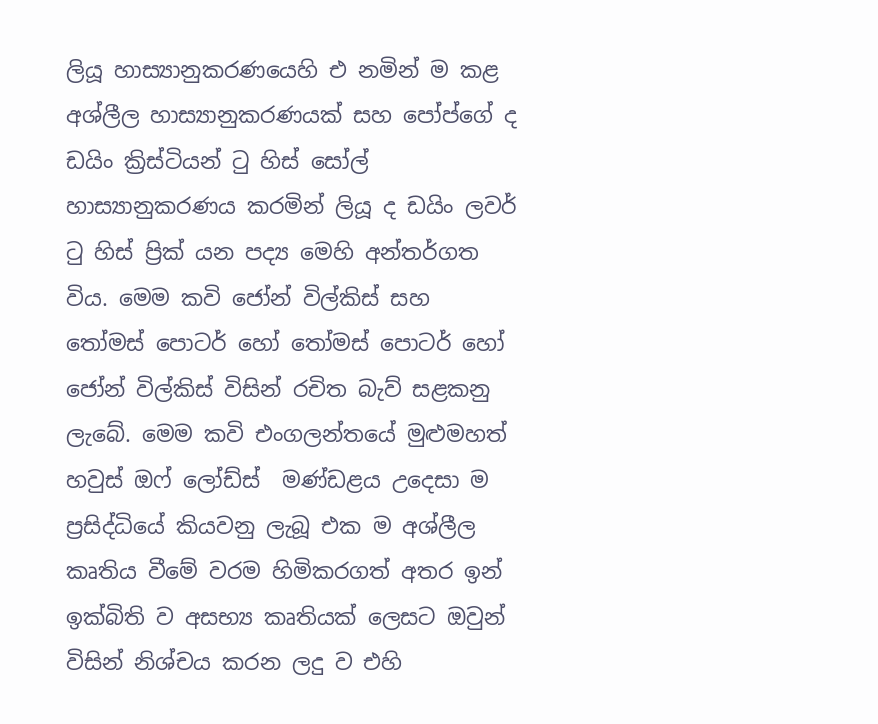ලියූ හාස්‍යානුකරණයෙහි එ නමින් ම කළ අශ්ලීල හාස්‍යානුකරණයක් සහ පෝප්ගේ ද ඩයිං ක්‍රිස්ටියන් ටු හිස් සෝල් හාස්‍යානුකරණය කරමින් ලියූ ද ඩයිං ලවර් ටු හිස් ප්‍රික් යන පද්‍ය මෙහි අන්තර්ගත විය. මෙම කවි ජෝන් විල්කිස් සහ තෝමස් පොටර් හෝ තෝමස් පොටර් හෝ ජෝන් විල්කිස් විසින් රචිත බැව් සළකනු ලැබේ. මෙම කවි එංගලන්තයේ මුළුමහත් හවුස් ඔෆ් ලෝඩ්ස්  මණ්ඩළය උදෙසා ම ප්‍රසිද්ධියේ කියවනු ලැබූ එක ම අශ්ලීල කෘතිය වීමේ වරම හිමිකරගත් අතර ඉන් ඉක්බිති ව අසභ්‍ය කෘතියක් ලෙසට ඔවුන් විසින් නිශ්චය කරන ලදු ව එහි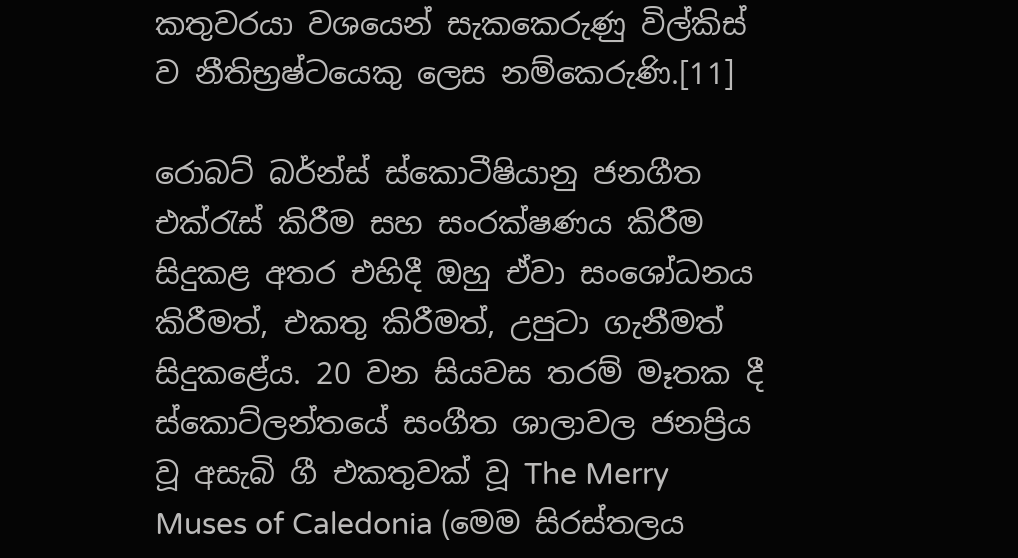කතුවරයා වශයෙන් සැකකෙරුණු විල්කිස් ව නීතිභ්‍රෂ්ටයෙකු ලෙස නම්කෙරුණි.[11]

රොබට් බර්න්ස් ස්කොටීෂියානු ජනගීත එක්රැස් කිරීම සහ සංරක්ෂණය කිරීම සිදුකළ අතර එහිදී ඔහු ඒවා සංශෝධනය කිරීමත්, එකතු කිරීමත්, උපුටා ගැනීමත් සිදුකළේය. 20 වන සියවස තරම් මෑතක දී ස්කොට්ලන්තයේ සංගීත ශාලාවල ජනප්‍රිය වූ අසැබි ගී එකතුවක් වූ The Merry Muses of Caledonia (මෙම සිරස්තලය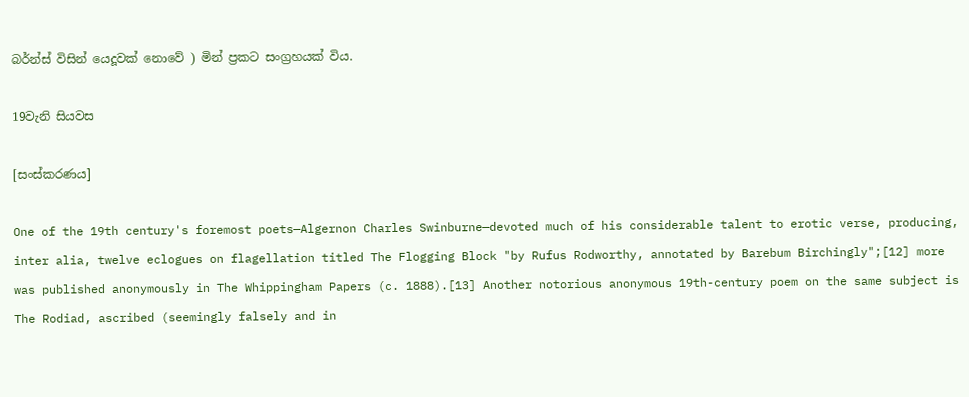බර්න්ස් විසින් යෙදූවක් නොවේ ) මින් ප්‍රකට සංග්‍රහයක් විය.

19වැනි සියවස

[සංස්කරණය]

One of the 19th century's foremost poets—Algernon Charles Swinburne—devoted much of his considerable talent to erotic verse, producing, inter alia, twelve eclogues on flagellation titled The Flogging Block "by Rufus Rodworthy, annotated by Barebum Birchingly";[12] more was published anonymously in The Whippingham Papers (c. 1888).[13] Another notorious anonymous 19th-century poem on the same subject is The Rodiad, ascribed (seemingly falsely and in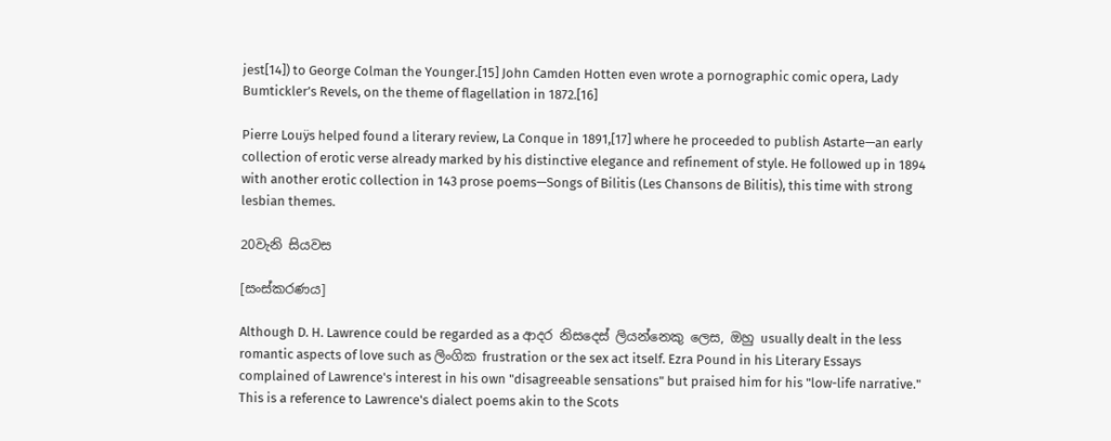jest[14]) to George Colman the Younger.[15] John Camden Hotten even wrote a pornographic comic opera, Lady Bumtickler’s Revels, on the theme of flagellation in 1872.[16]

Pierre Louÿs helped found a literary review, La Conque in 1891,[17] where he proceeded to publish Astarte—an early collection of erotic verse already marked by his distinctive elegance and refinement of style. He followed up in 1894 with another erotic collection in 143 prose poems—Songs of Bilitis (Les Chansons de Bilitis), this time with strong lesbian themes.

20වැනි සියවස

[සංස්කරණය]

Although D. H. Lawrence could be regarded as a ආදර නිස‍‍ද‍ෙස් ලියන්නෙකු ලෙස, ඔහු usually dealt in the less romantic aspects of love such as ලිංගික frustration or the sex act itself. Ezra Pound in his Literary Essays complained of Lawrence's interest in his own "disagreeable sensations" but praised him for his "low-life narrative." This is a reference to Lawrence's dialect poems akin to the Scots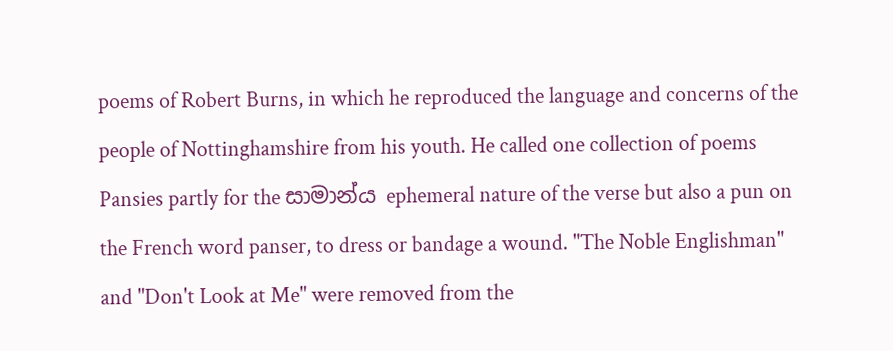poems of Robert Burns, in which he reproduced the language and concerns of the people of Nottinghamshire from his youth. He called one collection of poems Pansies partly for the සාමාන්ය ephemeral nature of the verse but also a pun on the French word panser, to dress or bandage a wound. "The Noble Englishman" and "Don't Look at Me" were removed from the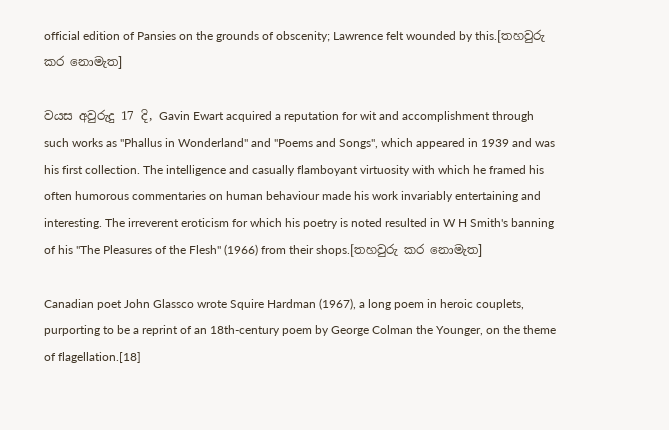official edition of Pansies on the grounds of obscenity; Lawrence felt wounded by this.[තහවුරු කර නොමැත]

වයස අවුරුදු 17 දි, Gavin Ewart acquired a reputation for wit and accomplishment through such works as "Phallus in Wonderland" and "Poems and Songs", which appeared in 1939 and was his first collection. The intelligence and casually flamboyant virtuosity with which he framed his often humorous commentaries on human behaviour made his work invariably entertaining and interesting. The irreverent eroticism for which his poetry is noted resulted in W H Smith's banning of his "The Pleasures of the Flesh" (1966) from their shops.[තහවුරු කර නොමැත]

Canadian poet John Glassco wrote Squire Hardman (1967), a long poem in heroic couplets, purporting to be a reprint of an 18th-century poem by George Colman the Younger, on the theme of flagellation.[18]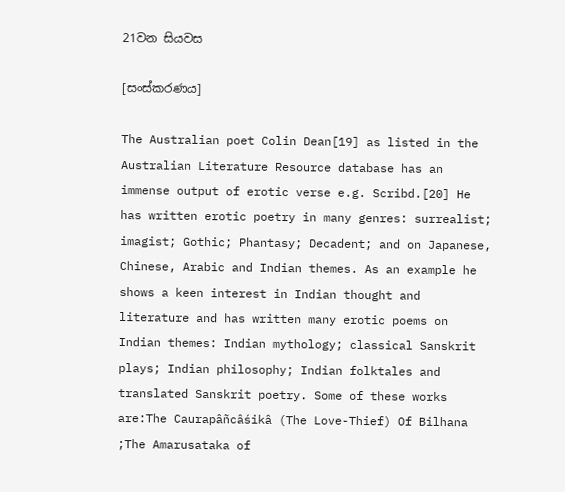21වන සියවස

[සංස්කරණය]

The Australian poet Colin Dean[19] as listed in the Australian Literature Resource database has an immense output of erotic verse e.g. Scribd.[20] He has written erotic poetry in many genres: surrealist; imagist; Gothic; Phantasy; Decadent; and on Japanese, Chinese, Arabic and Indian themes. As an example he shows a keen interest in Indian thought and literature and has written many erotic poems on Indian themes: Indian mythology; classical Sanskrit plays; Indian philosophy; Indian folktales and translated Sanskrit poetry. Some of these works are:The Caurapâñcâśikâ (The Love-Thief) Of Bilhana ;The Amarusataka of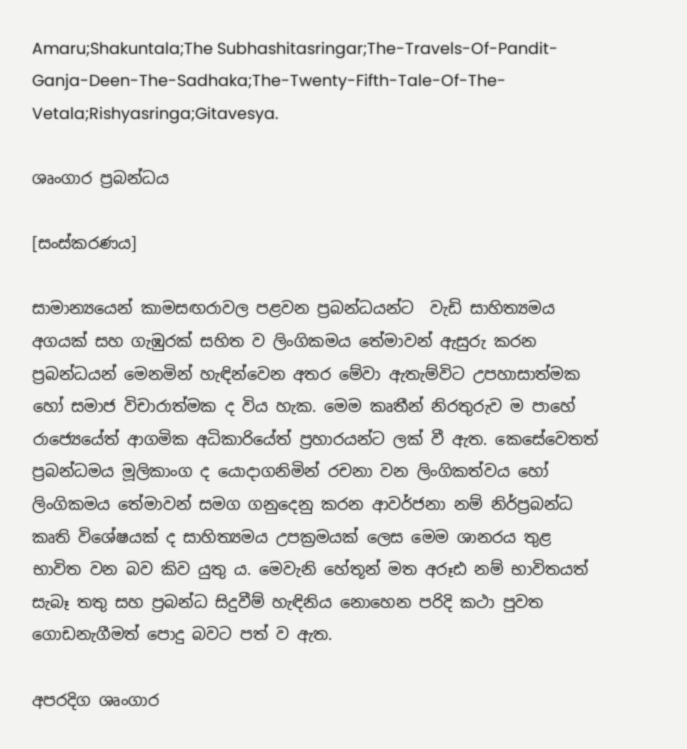Amaru;Shakuntala;The Subhashitasringar;The-Travels-Of-Pandit-Ganja-Deen-The-Sadhaka;The-Twenty-Fifth-Tale-Of-The-Vetala;Rishyasringa;Gitavesya.

ශෘංගාර ප්‍රබන්ධය

[සංස්කරණය]

සාමාන්‍යයෙන් කාමසඟරාවල පළවන ප්‍රබන්ධයන්ට  වැඩි සාහිත්‍යමය අගයක් සහ ගැඹුරක් සහිත ව ලිංගිකමය තේමාවන් ඇසුරු කරන ප්‍රබන්ධයන් මෙනමින් හැඳින්වෙන අතර මේවා ඇතැම්විට උපහාසාත්මක හෝ සමාජ විචාරාත්මක ද විය හැක. මෙම කෘතීන් නිරතුරුව ම පාහේ රාජ්‍යෙයේත් ආගමික අධිකාරියේත් ප්‍රහාරයන්ට ලක් වී ඇත. කෙසේවෙතත් ප්‍රබන්ධමය මූලිකාංග ද යොදාගනිමින් රචනා වන ලිංගිකත්වය හෝ ලිංගිකමය තේමාවන් සමග ගනුදෙනු කරන ආවර්ජනා නම් නිර්ප්‍රබන්ධ කෘති විශේෂයක් ද සාහිත්‍යමය උපක්‍රමයක් ලෙස මෙම ශානරය තුළ භාවිත වන බව කිව යුතු ය. මෙවැනි හේතූන් මත අරූඪ නම් භාවිතයත් සැබෑ තතු සහ ප්‍රබන්ධ සිදුවීම් හැඳිනිය නොහෙන පරිදි කථා පුවත ගොඩනැගීමත් පොදු බවට පත් ව ඇත.

අපරදිග ශෘංගාර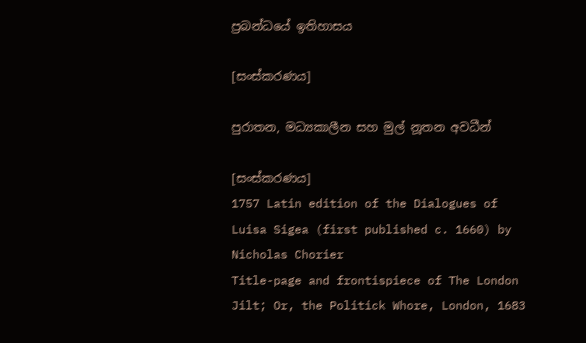ප්‍රබන්ධයේ ඉතිහාසය

[සංස්කරණය]

පුරාතන, මධ්‍යකාලීන සහ මුල් නූතන අවධීන්

[සංස්කරණය]
1757 Latin edition of the Dialogues of Luisa Sigea (first published c. 1660) by Nicholas Chorier
Title-page and frontispiece of The London Jilt; Or, the Politick Whore, London, 1683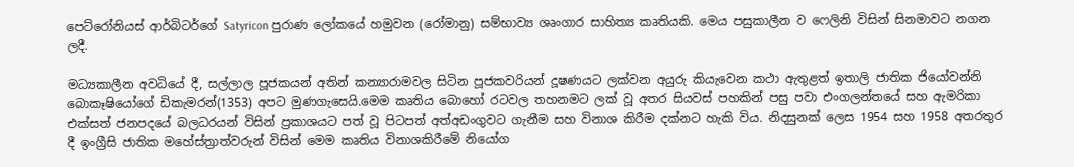පෙට්රෝනියස් ආර්බිටර්ගේ Satyricon පුරාණ ලෝකයේ හමුවන (රෝමානු) සම්භාව්‍ය ශෘංගාර සාහිත්‍ය කෘතියකි. මෙය පසුකාලීන ව ෆෙලිනි විසින් සිනමාවට නගන ලදී.

මධ්‍යකාලීන අවධියේ දී, සල්ලාල පූජකයන් අතින් කන්‍යාරාමවල සිටින පූජකවරියන් දූෂණයට ලක්වන අයුරු කියැවෙන කථා ඇතුළත් ඉතාලි ජාතික ජියෝවන්නි බොකෑෂියෝගේ ඩිකැමරන්(1353) අපට මුණගැසෙයි.මෙම කෘතිය බොහෝ රටවල තහනමට ලක් වූ අතර සියවස් පහකින් පසු පවා එංගලන්තයේ සහ ඇමරිකා එක්සත් ජනපදයේ බලධරයන් විසින් ප්‍රකාශයට පත් වූ පිටපත් අත්අඩංගුවට ගැනීම සහ විනාශ කිරීම දක්නට හැකි විය. නිදසුනක් ලෙස 1954 සහ 1958 අතරතුර දී ඉංග්‍රීසි ජාතික මහේස්ත්‍රාත්වරුන් විසින් මෙම කෘතිය විනාශකිරීමේ නියෝග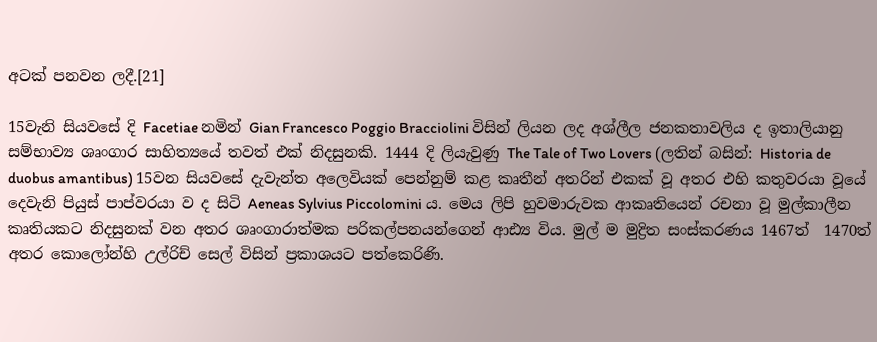අටක් පනවන ලදී.[21]

15වැනි සියවසේ දි Facetiae නමින් Gian Francesco Poggio Bracciolini විසින් ලියන ලද අශ්ලීල ජනකතාවලිය ද ඉතාලියානු සම්භාව්‍ය ශෘංගාර සාහිත්‍යයේ තවත් එක් නිදසුනකි. 1444 දි ලියැවුණු The Tale of Two Lovers (ලතින් බසින්: Historia de duobus amantibus) 15වන සියවසේ දැවැන්ත අලෙවියක් පෙන්නුම් කළ කෘතීන් අතරින් එකක් වූ අතර එහි කතුවරයා වූයේ දෙවැනි පියුස් පාප්වරයා ව ද සිටි Aeneas Sylvius Piccolomini ය. මෙය ලිපි හුවමාරුවක ආකෘතියෙන් රචනා වූ මුල්කාලීන කෘතියකට නිදසුනක් වන අතර ශෘංගාරාත්මක පරිකල්පනයන්ගෙන් ආඪ්‍ය විය. මුල් ම මුද්‍රිත සංස්කරණය 1467ත්  1470ත් අතර කොලෝන්හි උල්රිච් සෙල් විසින් ප්‍රකාශයට පත්කෙරිණි.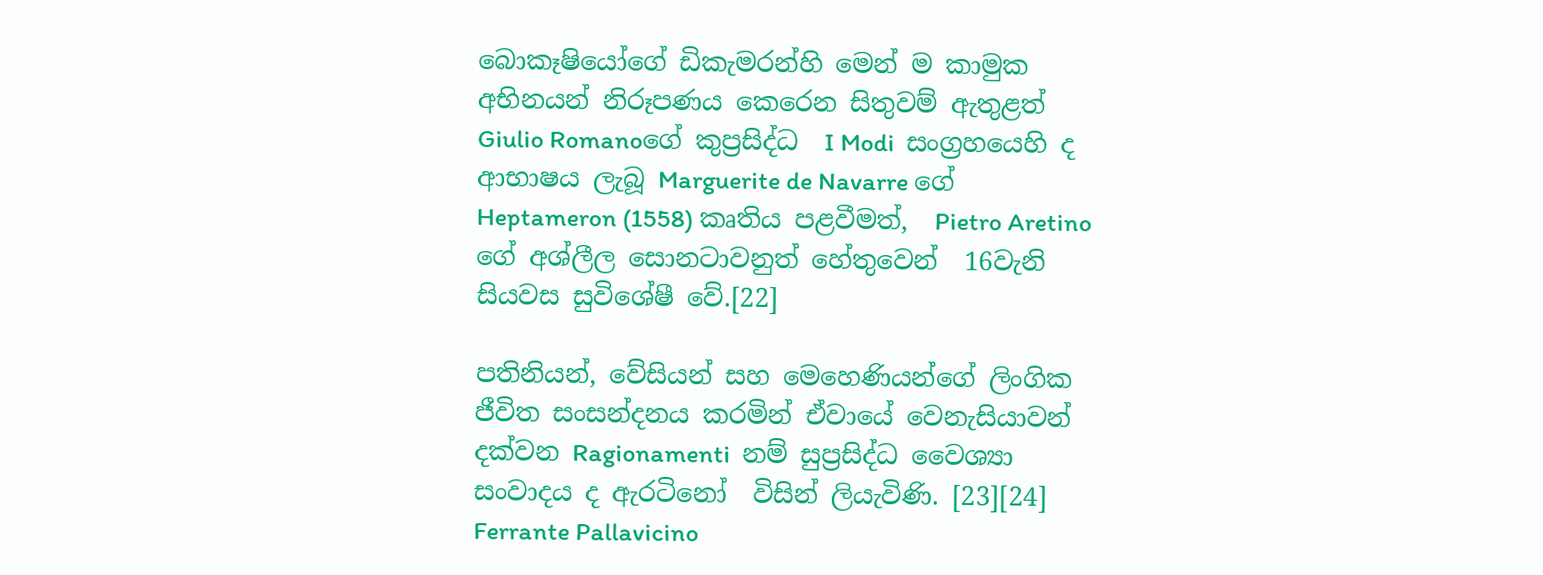බොකෑෂියෝගේ ඩිකැමරන්හි මෙන් ම කාමුක අභිනයන් නිරූපණය කෙරෙන සිතුවම් ඇතුළත්  Giulio Romanoගේ කුප්‍රසිද්ධ  I Modi  සංග්‍රහයෙහි ද ආභාෂය ලැබූ Marguerite de Navarre ගේ  Heptameron (1558) කෘතිය පළවීමත්,  Pietro Aretino ගේ අශ්ලීල සොනටාවනුත් හේතුවෙන්  16වැනි සියවස සුවිශේෂී වේ.[22]

පතිනියන්, වේසියන් සහ මෙහෙණියන්ගේ ලිංගික ජීවිත සංසන්දනය කරමින් ඒවායේ වෙනැසියාවන් දක්වන Ragionamenti  නම් සුප්‍රසිද්ධ වෛශ්‍යා සංවාදය ද ඇරටිනෝ  විසින් ලියැවිණි. [23][24] Ferrante Pallavicino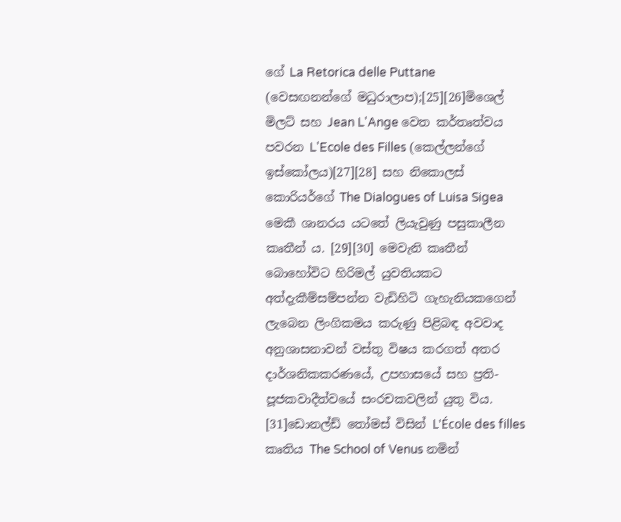ගේ La Retorica delle Puttane (වෙසඟනන්ගේ මධුරාලාප);[25][26]මිශෙල් මිලට් සහ Jean L'Ange වෙත කර්තෘත්වය පවරන L'Ecole des Filles (කෙල්ලන්ගේ ඉස්කෝලය)[27][28] සහ නිකොලස් කොරියර්ගේ The Dialogues of Luisa Sigea මෙකී ශානරය යටතේ ලියැවුණු පසුකාලීන කෘතීන් ය. [29][30] මෙවැනි කෘතීන් බොහෝවිට හිරිමල් යුවතියකට  අත්දැකීම්සම්පන්න වැඩිහිටි ගැහැනියකගෙන් ලැබෙන ලිංගිකමය කරුණු පිළිබඳ අවවාද අනුශාසනාවන් වස්තු විෂය කරගත් අතර දාර්ශනිකකරණයේ, උපහාසයේ සහ ප්‍රති-පූජකවාදීත්වයේ සංරචකවලින් යුතු විය. [31]ඩොනල්ඩ් තෝමස් විසින් L'École des filles කෘතිය The School of Venus නමින්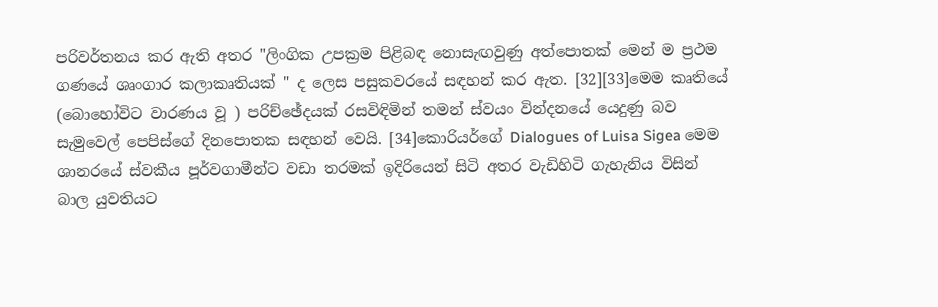පරිවර්තනය කර ඇති අතර "ලිංගික උපක්‍රම පිළිබඳ නොසැඟවුණු අත්පොතක් මෙන් ම ප්‍රථම ගණයේ ශෘංගාර කලාකෘතියක් " ද ලෙස පසුකවරයේ සඳහන් කර ඇත. [32][33]මෙම කෘතියේ (බොහෝවිට වාරණය වූ ) පරිච්ඡේදයක් රසවිඳිමින් තමන් ස්වයං වින්දනයේ යෙදුණු බව සැමුවෙල් පෙපිස්ගේ දිනපොතක සඳහන් වෙයි. [34]කොරියර්ගේ Dialogues of Luisa Sigea මෙම ශානරයේ ස්වකීය පූර්වගාමීන්ට වඩා තරමක් ඉදිරියෙන් සිටි අතර වැඩිහිටි ගැහැනිය විසින් බාල යුවතියට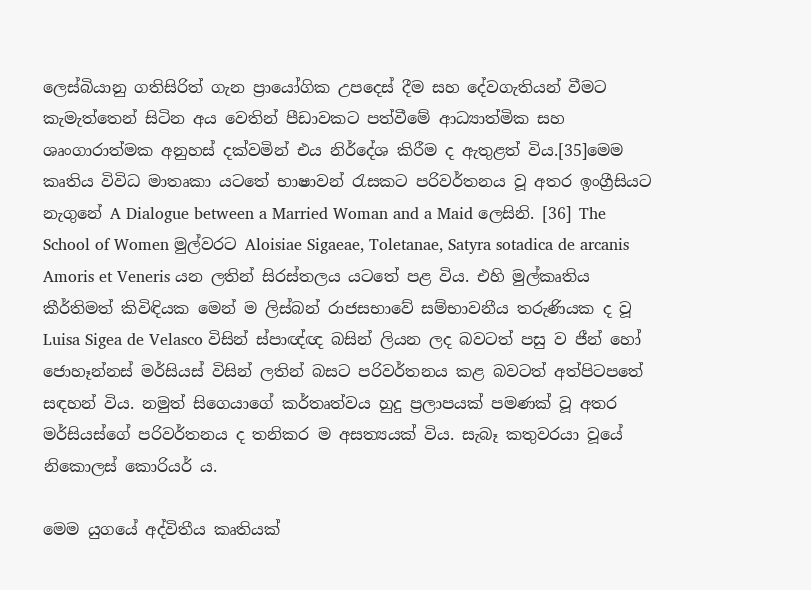ලෙස්බියානු ගතිසිරිත් ගැන ප්‍රායෝගික උපදෙස් දීම සහ දේවගැතියන් වීමට කැමැත්තෙන් සිටින අය වෙතින් පීඩාවකට පත්වීමේ ආධ්‍යාත්මික සහ ශෘංගාරාත්මක අනුහස් දක්වමින් එය නිර්දේශ කිරීම ද ඇතුළත් විය.[35]මෙම කෘතිය විවිධ මාතෘකා යටතේ භාෂාවන් රැසකට පරිවර්තනය වූ අතර ඉංග්‍රීසියට නැගුනේ A Dialogue between a Married Woman and a Maid ලෙසිනි. [36] The School of Women මුල්වරට Aloisiae Sigaeae, Toletanae, Satyra sotadica de arcanis Amoris et Veneris යන ලතින් සිරස්තලය යටතේ පළ විය. එහි මුල්කෘතිය කීර්තිමත් කිවිඳියක මෙන් ම ලිස්බන් රාජසභාවේ සම්භාවනීය තරුණියක ද වූ Luisa Sigea de Velasco විසින් ස්පාඥ්ඥ බසින් ලියන ලද බවටත් පසු ව ජීන් හෝ ජොහෑන්නස් මර්සියස් විසින් ලතින් බසට පරිවර්තනය කළ බවටත් අත්පිටපතේ සඳහන් විය. නමුත් සිගෙයාගේ කර්තෘත්වය හුදු ප්‍රලාපයක් පමණක් වූ අතර මර්සියස්ගේ පරිවර්තනය ද තනිකර ම අසත්‍යයක් විය. සැබෑ කතුවරයා වූයේ නිකොලස් කොරියර් ය.

මෙම යුගයේ අද්විතීය කෘතියක්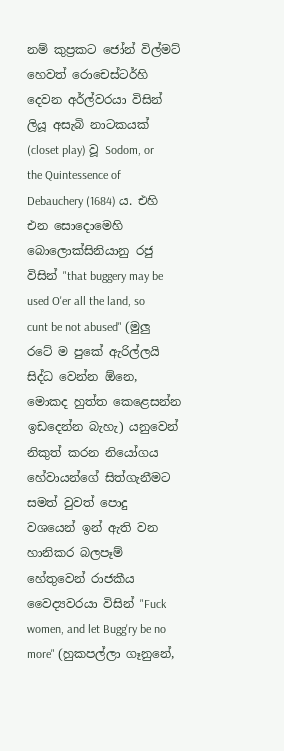නම් කුප්‍රකට ජෝන් විල්මට් හෙවත් රොචෙස්ටර්හි දෙවන අර්ල්වරයා විසින් ලියූ අසැබි නාටකයක් (closet play) වූ Sodom, or the Quintessence of Debauchery (1684) ය. එහි එන සොදොමෙහි බොලොක්සිනියානු රජු විසින් "that buggery may be used O'er all the land, so cunt be not abused" (මුලු රටේ ම පුකේ ඇරිල්ලයි සිද්ධ වෙන්න ඕනෙ, මොකද හුත්ත කෙළෙසන්න ඉඩදෙන්න බැහැ) යනුවෙන් නිකුත් කරන නියෝගය හේවායන්ගේ සිත්ගැනීමට සමත් වුවත් පොදු වශයෙන් ඉන් ඇති වන හානිකර බලපෑම් හේතුවෙන් රාජකීය වෛද්‍යවරයා විසින් "Fuck women, and let Bugg'ry be no more" (හුකපල්ලා ගෑනුනේ,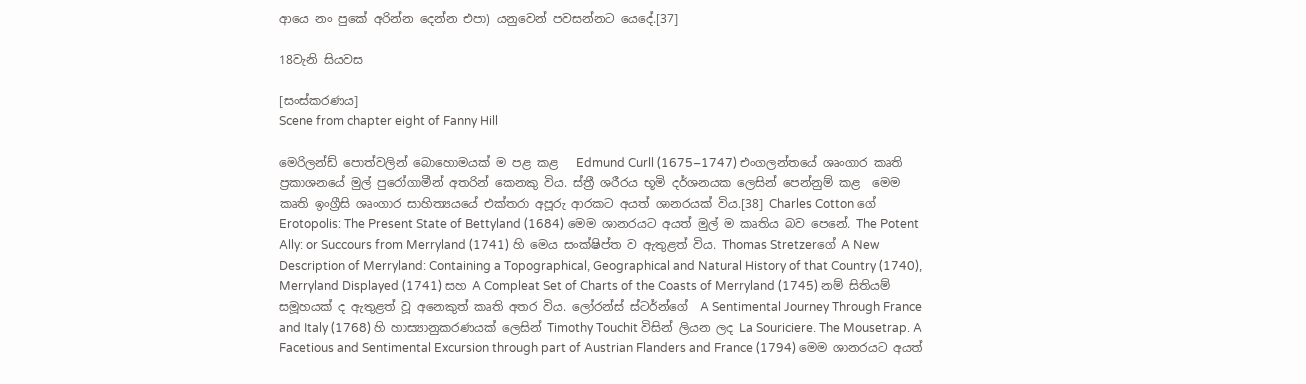ආයෙ නං පුකේ අරින්න දෙන්න එපා) යනුවෙන් පවසන්නට යෙදේ.[37]

18වැනි සියවස

[සංස්කරණය]
Scene from chapter eight of Fanny Hill

මෙරිලන්ඩ් පොත්වලින් බොහොමයක් ම පළ කළ   Edmund Curll (1675–1747) එංගලන්තයේ ශෘංගාර කෘති ප්‍රකාශනයේ මුල් පුරෝගාමීන් අතරින් කෙනකු විය. ස්ත්‍රී ශරීරය භූමි දර්ශනයක ලෙසින් පෙන්නුම් කළ  මෙම කෘති ඉංග්‍රීසි ශෘංගාර සාහිත්‍යයයේ එක්තරා අපූරු ආරකට අයත් ශානරයක් විය.[38] Charles Cotton ගේ  Erotopolis: The Present State of Bettyland (1684) මෙම ශානරයට අයත් මුල් ම කෘතිය බව පෙනේ. The Potent Ally: or Succours from Merryland (1741) හි මෙය සංක්ෂිප්ත ව ඇතුළත් විය. Thomas Stretzerගේ A New Description of Merryland: Containing a Topographical, Geographical and Natural History of that Country (1740), Merryland Displayed (1741) සහ A Compleat Set of Charts of the Coasts of Merryland (1745) නම් සිතියම් සමූහයක් ද ඇතුළත් වූ අනෙකුත් කෘති අතර විය. ලෝරන්ස් ස්ටර්න්ගේ  A Sentimental Journey Through France and Italy (1768) හි හාස්‍යානුකරණයක් ලෙසින් Timothy Touchit විසින් ලියන ලද La Souriciere. The Mousetrap. A Facetious and Sentimental Excursion through part of Austrian Flanders and France (1794) මෙම ශානරයට අයත්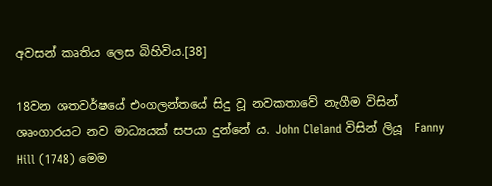අවසන් කෘතිය ලෙස බිහිවිය.[38]

18වන ශතවර්ෂයේ එංගලන්තයේ සිදු වූ නවකතාවේ නැගීම විසින් ශෘංගාරයට නව මාධ්‍යයක් සපයා දුන්නේ ය. John Cleland විසින් ලියූ  Fanny Hill (1748) මෙම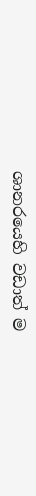ශානරයෙහි වඩාත් ම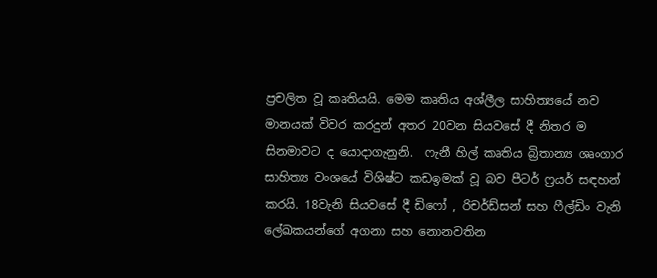ප්‍රචලිත වූ කෘතියයි. මෙම කෘතිය අශ්ලීල සාහිත්‍යයේ නව මානයක් විවර කරදුන් අතර 20වන සියවසේ දී නිතර ම සිනමාවට ද යොදාගැනුනි.  ෆැනී හිල් කෘතිය බ්‍රිතාන්‍ය ශෘංගාර සාහිත්‍ය වංශයේ විශිෂ්ට කඩඉමක් වූ බව පීටර් ෆ්‍රයර් සඳහන් කරයි. 18වැනි සියවසේ දී ඩිෆෝ , රිචර්ඩ්සන් සහ ෆීල්ඩිං වැනි ලේඛකයන්ගේ අගනා සහ නොනවතින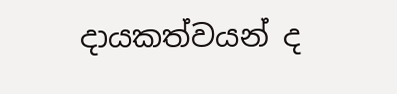දායකත්වයන් ද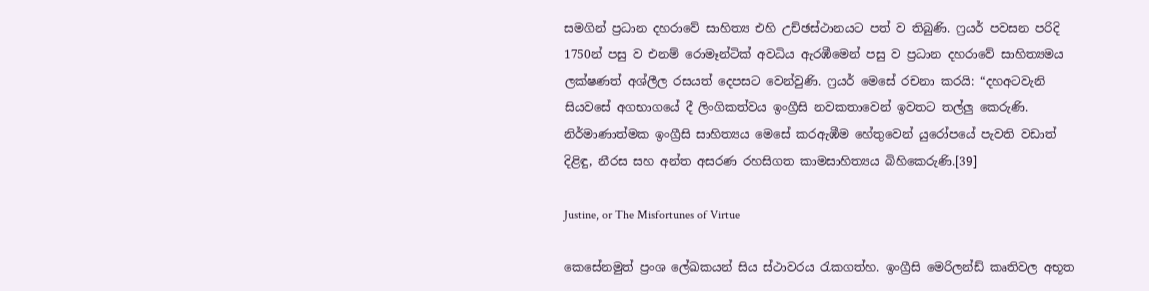සමගින් ප්‍රධාන දහරාවේ සාහිත්‍ය එහි උච්ඡස්ථානයට පත් ව තිබුණි. ෆ්‍රයර් පවසන පරිදි  1750න් පසු ව එනම් රොමෑන්ටික් අවධිය ඇරඹීමෙන් පසු ව ප්‍රධාන දහරාවේ සාහිත්‍යමය ලක්ෂණත් අශ්ලීල රසයත් දෙපසට වෙන්වුණි. ෆ්‍රයර් මෙසේ රචනා කරයි: “දහඅටවැනි සියවසේ අගභාගයේ දී ලිංගිකත්වය ඉංග්‍රීසි නවකතාවෙන් ඉවතට තල්ලු කෙරුණි. නිර්මාණාත්මක ඉංග්‍රීසි සාහිත්‍යය මෙසේ කරඇඹීම හේතුවෙන් යුරෝපයේ පැවති වඩාත් දිළිඳු, නීරස සහ අන්ත අසරණ රහසිගත කාමසාහිත්‍යය බිහිකෙරුණි.[39]

Justine, or The Misfortunes of Virtue

කෙසේනමුත් ප්‍රංශ ලේඛකයන් සිය ස්ථාවරය රැකගත්හ. ඉංග්‍රීසි මෙරිලන්ඩ් කෘතිවල අභූත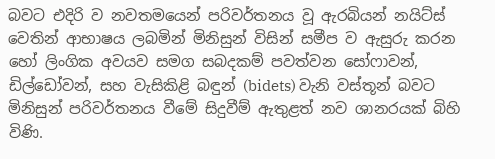බවට එදිරි ව නවතමයෙන් පරිවර්තනය වූ ඇරබියන් නයිට්ස් වෙතින් ආභාෂය ලබමින් මිනිසුන් විසින් සමීප ව ඇසුරු කරන හෝ ලිංගික අවයව සමග සබදකම් පවත්වන සෝෆාවන්, ඩිල්ඩෝවන්, සහ වැසිකිළි බඳුන් (bidets) වැනි වස්තූන් බවට මිනිසුන් පරිවර්තනය වීමේ සිදුවීම් ඇතුළත් නව ශානරයක් බිහි විණි.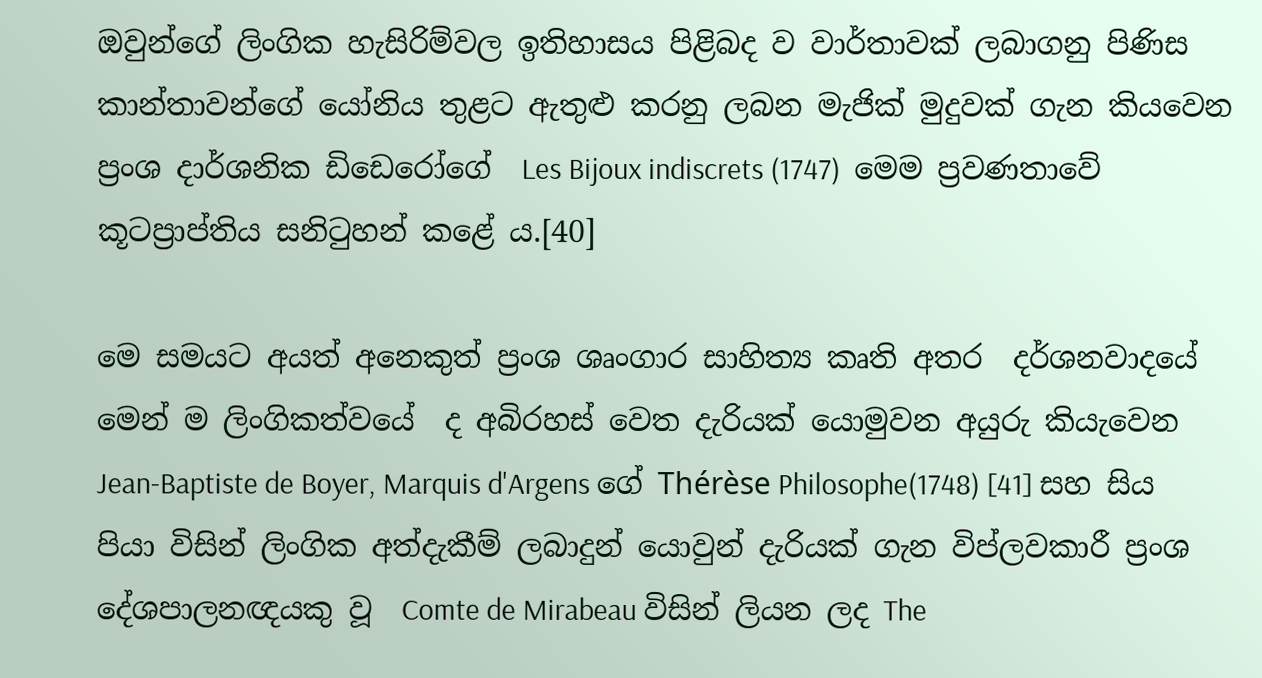ඔවුන්ගේ ලිංගික හැසිරිම්වල ඉතිහාසය පිළිබද ව වාර්තාවක් ලබාගනු පිණිස කාන්තාවන්ගේ යෝනිය තුළට ඇතුළු කරනු ලබන මැජික් මුදුවක් ගැන කියවෙන ප්‍රංශ දාර්ශනික ඩිඩෙරෝගේ  Les Bijoux indiscrets (1747)  මෙම ප්‍රවණතාවේ කූටප්‍රාප්තිය සනිටුහන් කළේ ය.[40]

මෙ සමයට අයත් අනෙකුත් ප්‍රංශ ශෘංගාර සාහිත්‍ය කෘති අතර  දර්ශනවාදයේ මෙන් ම ලිංගිකත්වයේ  ද අබිරහස් වෙත දැරියක් යොමුවන අයුරු කියැවෙන  Jean-Baptiste de Boyer, Marquis d'Argens ගේ Thérèse Philosophe(1748) [41] සහ සිය පියා විසින් ලිංගික අත්දැකීම් ලබාදුන් යොවුන් දැරියක් ගැන විප්ලවකාරී ප්‍රංශ දේශපාලනඥයකු වූ  Comte de Mirabeau විසින් ලියන ලද The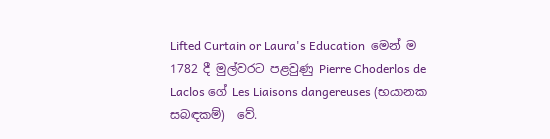Lifted Curtain or Laura's Education  මෙන් ම  1782 දී මුල්වරට පළවුණු Pierre Choderlos de Laclos ගේ Les Liaisons dangereuses (භයානක සබඳකම්)  වේ.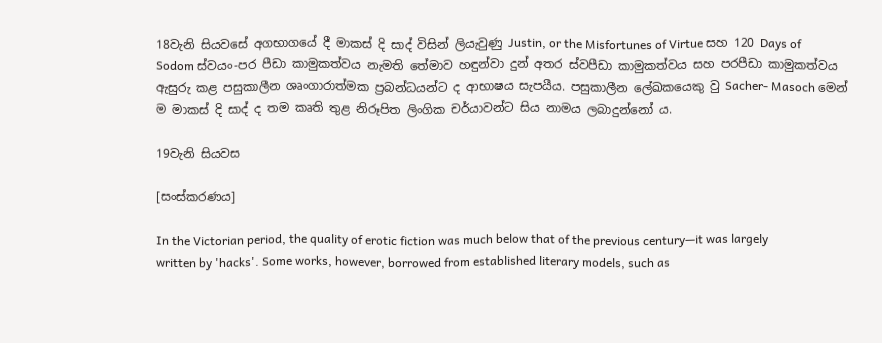18වැනි සියවසේ අගභාගයේ දී මාකස් දි සාද් විසින් ලියැවුණු Justin, or the Misfortunes of Virtue සහ 120 Days of Sodom ස්වයං-පර පීඩා කාමුකත්වය නැමති තේමාව හඳුන්වා දුන් අතර ස්වපීඩා කාමුකත්වය සහ පරපීඩා කාමුකත්වය ඇසුරු කළ පසුකාලීන ශෘංගාරාත්මක ප්‍රබන්ධයන්ට ද ආභාෂය සැපයීය. පසුකාලීන ලේඛකයෙකු වු Sacher- Masoch මෙන් ම මාකස් දි සාද් ද තම කෘති තුළ නිරූපිත ලිංගික චර්යාවන්ට සිය නාමය ලබාදුන්නෝ ය.

19වැනි සියවස

[සංස්කරණය]

In the Victorian period, the quality of erotic fiction was much below that of the previous century—it was largely written by 'hacks'. Some works, however, borrowed from established literary models, such as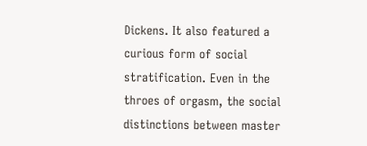Dickens. It also featured a curious form of social stratification. Even in the throes of orgasm, the social distinctions between master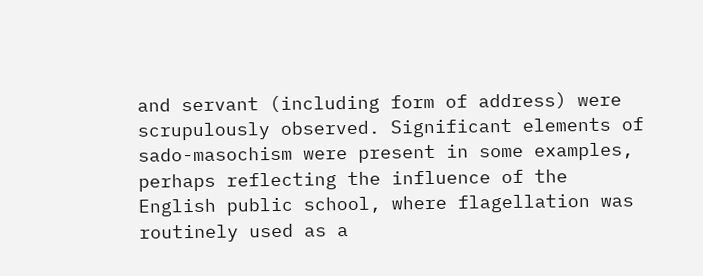and servant (including form of address) were scrupulously observed. Significant elements of sado-masochism were present in some examples, perhaps reflecting the influence of the English public school, where flagellation was routinely used as a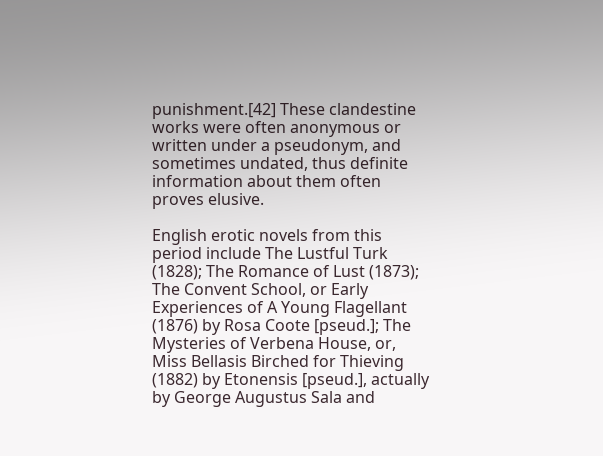punishment.[42] These clandestine works were often anonymous or written under a pseudonym, and sometimes undated, thus definite information about them often proves elusive.

English erotic novels from this period include The Lustful Turk (1828); The Romance of Lust (1873); The Convent School, or Early Experiences of A Young Flagellant (1876) by Rosa Coote [pseud.]; The Mysteries of Verbena House, or, Miss Bellasis Birched for Thieving (1882) by Etonensis [pseud.], actually by George Augustus Sala and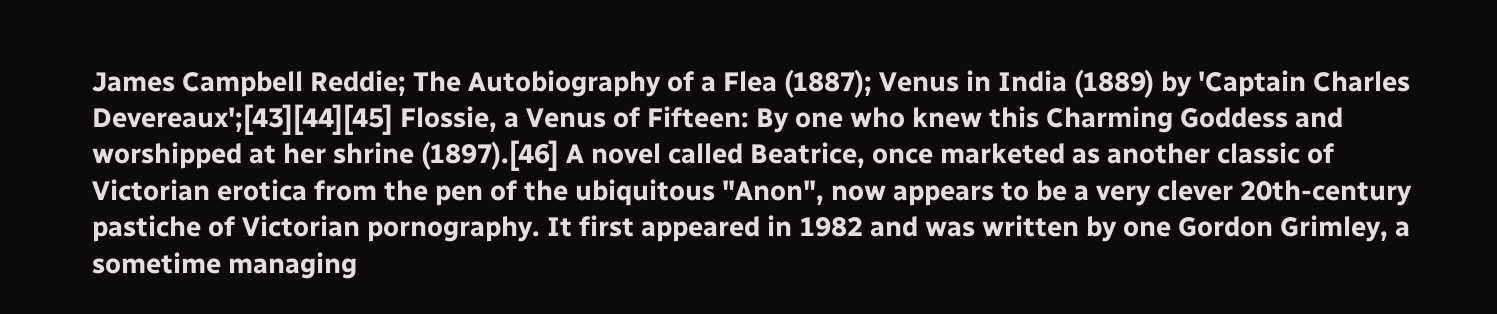James Campbell Reddie; The Autobiography of a Flea (1887); Venus in India (1889) by 'Captain Charles Devereaux';[43][44][45] Flossie, a Venus of Fifteen: By one who knew this Charming Goddess and worshipped at her shrine (1897).[46] A novel called Beatrice, once marketed as another classic of Victorian erotica from the pen of the ubiquitous "Anon", now appears to be a very clever 20th-century pastiche of Victorian pornography. It first appeared in 1982 and was written by one Gordon Grimley, a sometime managing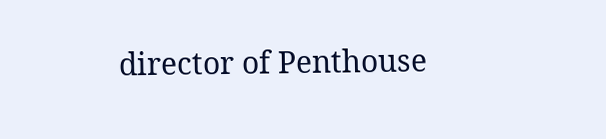director of Penthouse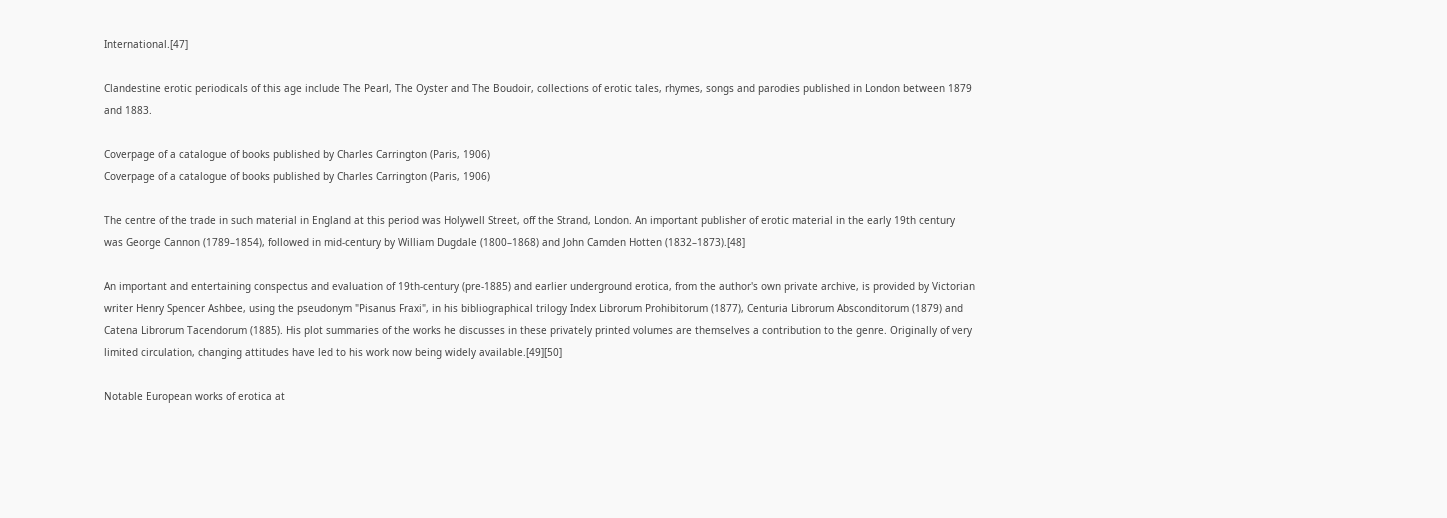International.[47]

Clandestine erotic periodicals of this age include The Pearl, The Oyster and The Boudoir, collections of erotic tales, rhymes, songs and parodies published in London between 1879 and 1883.

Coverpage of a catalogue of books published by Charles Carrington (Paris, 1906)
Coverpage of a catalogue of books published by Charles Carrington (Paris, 1906)

The centre of the trade in such material in England at this period was Holywell Street, off the Strand, London. An important publisher of erotic material in the early 19th century was George Cannon (1789–1854), followed in mid-century by William Dugdale (1800–1868) and John Camden Hotten (1832–1873).[48]

An important and entertaining conspectus and evaluation of 19th-century (pre-1885) and earlier underground erotica, from the author's own private archive, is provided by Victorian writer Henry Spencer Ashbee, using the pseudonym "Pisanus Fraxi", in his bibliographical trilogy Index Librorum Prohibitorum (1877), Centuria Librorum Absconditorum (1879) and Catena Librorum Tacendorum (1885). His plot summaries of the works he discusses in these privately printed volumes are themselves a contribution to the genre. Originally of very limited circulation, changing attitudes have led to his work now being widely available.[49][50]

Notable European works of erotica at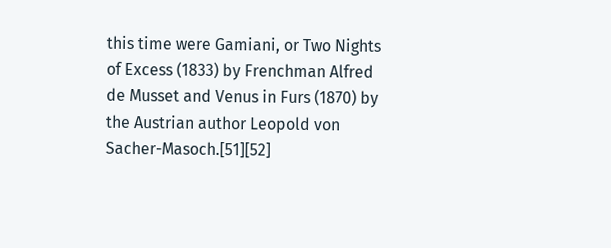this time were Gamiani, or Two Nights of Excess (1833) by Frenchman Alfred de Musset and Venus in Furs (1870) by the Austrian author Leopold von Sacher-Masoch.[51][52]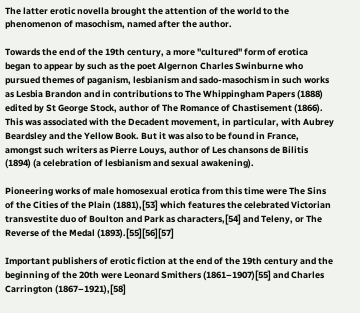The latter erotic novella brought the attention of the world to the phenomenon of masochism, named after the author.

Towards the end of the 19th century, a more "cultured" form of erotica began to appear by such as the poet Algernon Charles Swinburne who pursued themes of paganism, lesbianism and sado-masochism in such works as Lesbia Brandon and in contributions to The Whippingham Papers (1888) edited by St George Stock, author of The Romance of Chastisement (1866). This was associated with the Decadent movement, in particular, with Aubrey Beardsley and the Yellow Book. But it was also to be found in France, amongst such writers as Pierre Louys, author of Les chansons de Bilitis (1894) (a celebration of lesbianism and sexual awakening).

Pioneering works of male homosexual erotica from this time were The Sins of the Cities of the Plain (1881),[53] which features the celebrated Victorian transvestite duo of Boulton and Park as characters,[54] and Teleny, or The Reverse of the Medal (1893).[55][56][57]

Important publishers of erotic fiction at the end of the 19th century and the beginning of the 20th were Leonard Smithers (1861–1907)[55] and Charles Carrington (1867–1921),[58]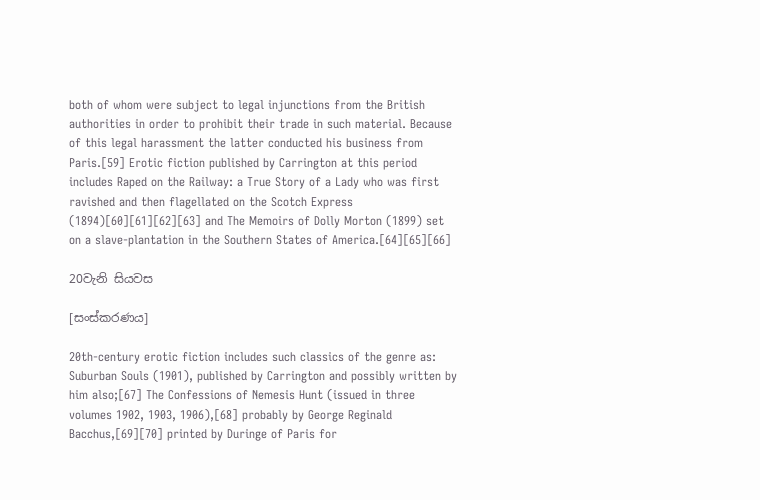both of whom were subject to legal injunctions from the British authorities in order to prohibit their trade in such material. Because of this legal harassment the latter conducted his business from Paris.[59] Erotic fiction published by Carrington at this period includes Raped on the Railway: a True Story of a Lady who was first ravished and then flagellated on the Scotch Express (1894)[60][61][62][63] and The Memoirs of Dolly Morton (1899) set on a slave-plantation in the Southern States of America.[64][65][66]

20වැනි සියවස

[සංස්කරණය]

20th-century erotic fiction includes such classics of the genre as: Suburban Souls (1901), published by Carrington and possibly written by him also;[67] The Confessions of Nemesis Hunt (issued in three volumes 1902, 1903, 1906),[68] probably by George Reginald Bacchus,[69][70] printed by Duringe of Paris for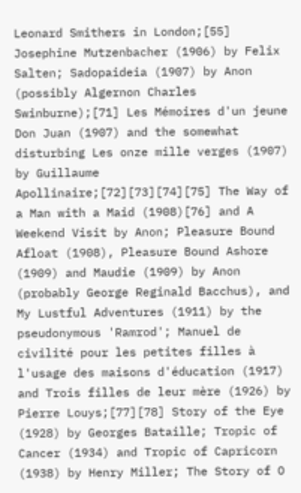Leonard Smithers in London;[55] Josephine Mutzenbacher (1906) by Felix Salten; Sadopaideia (1907) by Anon (possibly Algernon Charles Swinburne);[71] Les Mémoires d'un jeune Don Juan (1907) and the somewhat disturbing Les onze mille verges (1907) by Guillaume Apollinaire;[72][73][74][75] The Way of a Man with a Maid (1908)[76] and A Weekend Visit by Anon; Pleasure Bound Afloat (1908), Pleasure Bound Ashore (1909) and Maudie (1909) by Anon (probably George Reginald Bacchus), and My Lustful Adventures (1911) by the pseudonymous 'Ramrod'; Manuel de civilité pour les petites filles à l'usage des maisons d'éducation (1917) and Trois filles de leur mère (1926) by Pierre Louys;[77][78] Story of the Eye (1928) by Georges Bataille; Tropic of Cancer (1934) and Tropic of Capricorn (1938) by Henry Miller; The Story of O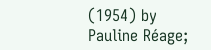(1954) by Pauline Réage;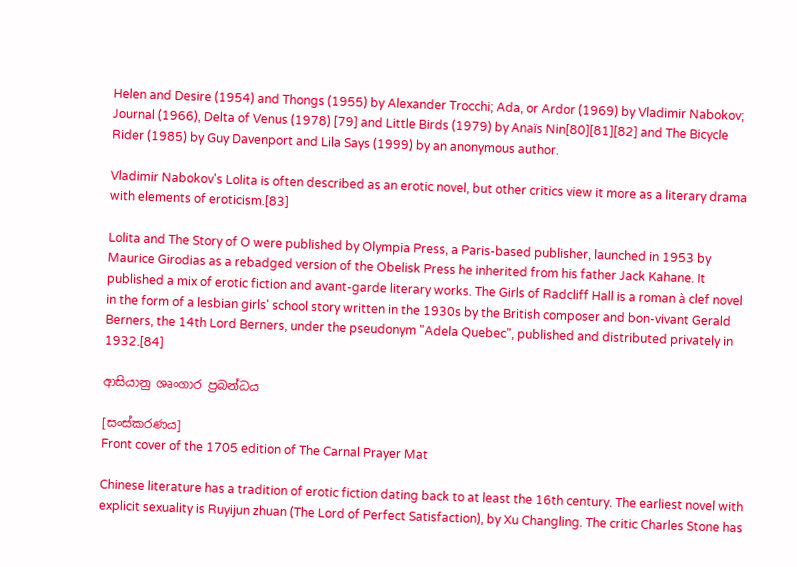Helen and Desire (1954) and Thongs (1955) by Alexander Trocchi; Ada, or Ardor (1969) by Vladimir Nabokov; Journal (1966), Delta of Venus (1978) [79] and Little Birds (1979) by Anaïs Nin[80][81][82] and The Bicycle Rider (1985) by Guy Davenport and Lila Says (1999) by an anonymous author.

Vladimir Nabokov's Lolita is often described as an erotic novel, but other critics view it more as a literary drama with elements of eroticism.[83]

Lolita and The Story of O were published by Olympia Press, a Paris-based publisher, launched in 1953 by Maurice Girodias as a rebadged version of the Obelisk Press he inherited from his father Jack Kahane. It published a mix of erotic fiction and avant-garde literary works. The Girls of Radcliff Hall is a roman à clef novel in the form of a lesbian girls' school story written in the 1930s by the British composer and bon-vivant Gerald Berners, the 14th Lord Berners, under the pseudonym "Adela Quebec", published and distributed privately in 1932.[84]

ආසියානු ශෘංගාර ප්‍රබන්ධය

[සංස්කරණය]
Front cover of the 1705 edition of The Carnal Prayer Mat

Chinese literature has a tradition of erotic fiction dating back to at least the 16th century. The earliest novel with explicit sexuality is Ruyijun zhuan (The Lord of Perfect Satisfaction), by Xu Changling. The critic Charles Stone has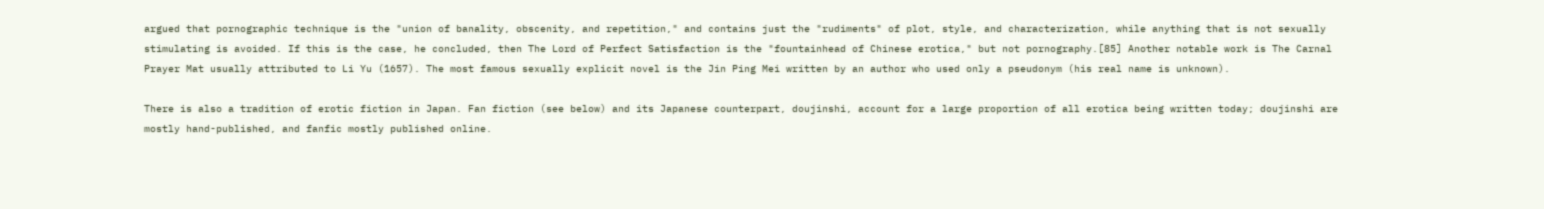argued that pornographic technique is the "union of banality, obscenity, and repetition," and contains just the "rudiments" of plot, style, and characterization, while anything that is not sexually stimulating is avoided. If this is the case, he concluded, then The Lord of Perfect Satisfaction is the "fountainhead of Chinese erotica," but not pornography.[85] Another notable work is The Carnal Prayer Mat usually attributed to Li Yu (1657). The most famous sexually explicit novel is the Jin Ping Mei written by an author who used only a pseudonym (his real name is unknown).

There is also a tradition of erotic fiction in Japan. Fan fiction (see below) and its Japanese counterpart, doujinshi, account for a large proportion of all erotica being written today; doujinshi are mostly hand-published, and fanfic mostly published online.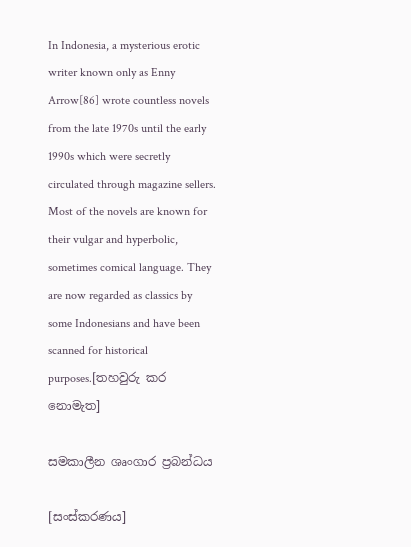In Indonesia, a mysterious erotic writer known only as Enny Arrow[86] wrote countless novels from the late 1970s until the early 1990s which were secretly circulated through magazine sellers. Most of the novels are known for their vulgar and hyperbolic, sometimes comical language. They are now regarded as classics by some Indonesians and have been scanned for historical purposes.[තහවුරු කර නොමැත]

සමකාලීන ශෘංගාර ප්‍රබන්ධය

[සංස්කරණය]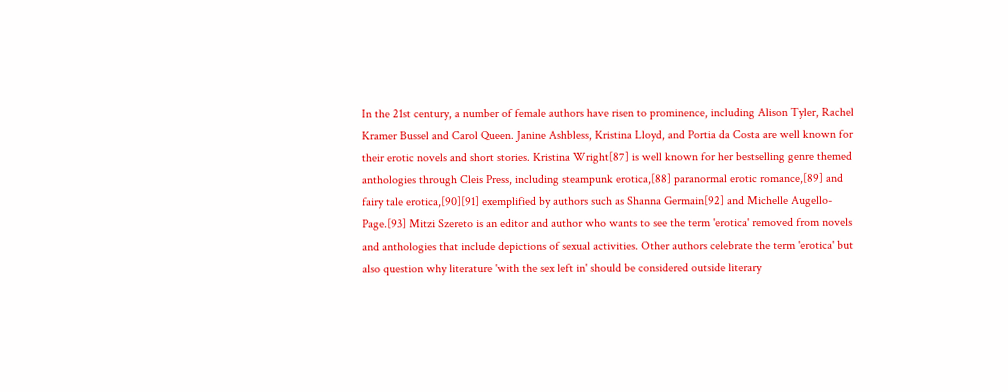In the 21st century, a number of female authors have risen to prominence, including Alison Tyler, Rachel Kramer Bussel and Carol Queen. Janine Ashbless, Kristina Lloyd, and Portia da Costa are well known for their erotic novels and short stories. Kristina Wright[87] is well known for her bestselling genre themed anthologies through Cleis Press, including steampunk erotica,[88] paranormal erotic romance,[89] and fairy tale erotica,[90][91] exemplified by authors such as Shanna Germain[92] and Michelle Augello-Page.[93] Mitzi Szereto is an editor and author who wants to see the term 'erotica' removed from novels and anthologies that include depictions of sexual activities. Other authors celebrate the term 'erotica' but also question why literature 'with the sex left in' should be considered outside literary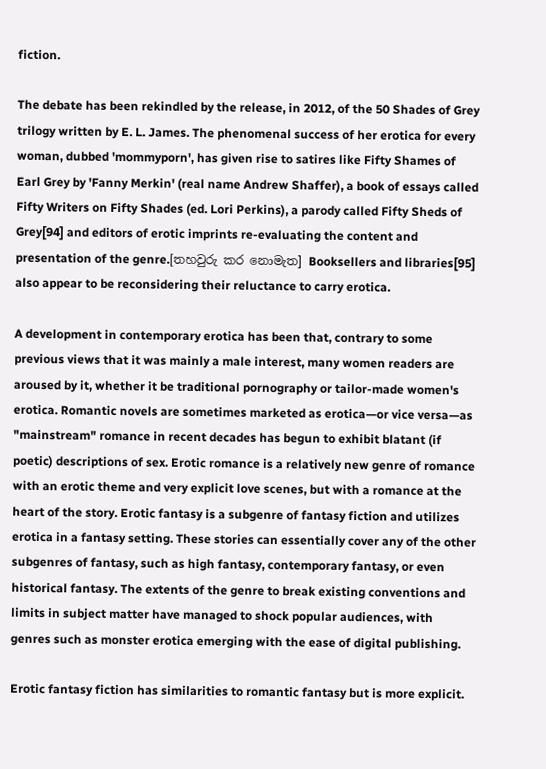fiction.

The debate has been rekindled by the release, in 2012, of the 50 Shades of Grey trilogy written by E. L. James. The phenomenal success of her erotica for every woman, dubbed 'mommyporn', has given rise to satires like Fifty Shames of Earl Grey by 'Fanny Merkin' (real name Andrew Shaffer), a book of essays called Fifty Writers on Fifty Shades (ed. Lori Perkins), a parody called Fifty Sheds of Grey[94] and editors of erotic imprints re-evaluating the content and presentation of the genre.[තහවුරු කර නොමැත] Booksellers and libraries[95] also appear to be reconsidering their reluctance to carry erotica.

A development in contemporary erotica has been that, contrary to some previous views that it was mainly a male interest, many women readers are aroused by it, whether it be traditional pornography or tailor-made women's erotica. Romantic novels are sometimes marketed as erotica—or vice versa—as "mainstream" romance in recent decades has begun to exhibit blatant (if poetic) descriptions of sex. Erotic romance is a relatively new genre of romance with an erotic theme and very explicit love scenes, but with a romance at the heart of the story. Erotic fantasy is a subgenre of fantasy fiction and utilizes erotica in a fantasy setting. These stories can essentially cover any of the other subgenres of fantasy, such as high fantasy, contemporary fantasy, or even historical fantasy. The extents of the genre to break existing conventions and limits in subject matter have managed to shock popular audiences, with genres such as monster erotica emerging with the ease of digital publishing.

Erotic fantasy fiction has similarities to romantic fantasy but is more explicit.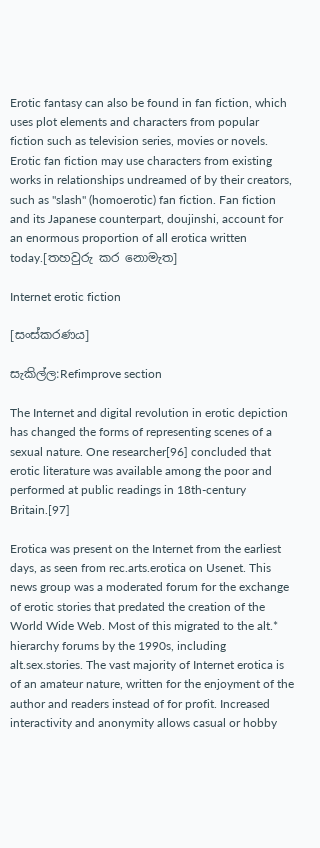Erotic fantasy can also be found in fan fiction, which uses plot elements and characters from popular fiction such as television series, movies or novels. Erotic fan fiction may use characters from existing works in relationships undreamed of by their creators, such as "slash" (homoerotic) fan fiction. Fan fiction and its Japanese counterpart, doujinshi, account for an enormous proportion of all erotica written today.[තහවුරු කර නොමැත]

Internet erotic fiction

[සංස්කරණය]

සැකිල්ල:Refimprove section

The Internet and digital revolution in erotic depiction has changed the forms of representing scenes of a sexual nature. One researcher[96] concluded that erotic literature was available among the poor and performed at public readings in 18th-century Britain.[97]

Erotica was present on the Internet from the earliest days, as seen from rec.arts.erotica on Usenet. This news group was a moderated forum for the exchange of erotic stories that predated the creation of the World Wide Web. Most of this migrated to the alt.* hierarchy forums by the 1990s, including alt.sex.stories. The vast majority of Internet erotica is of an amateur nature, written for the enjoyment of the author and readers instead of for profit. Increased interactivity and anonymity allows casual or hobby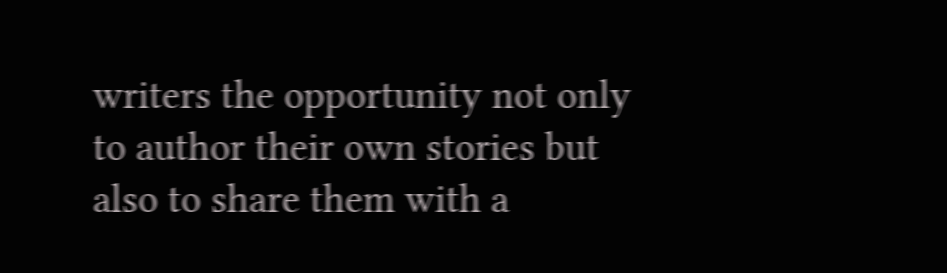writers the opportunity not only to author their own stories but also to share them with a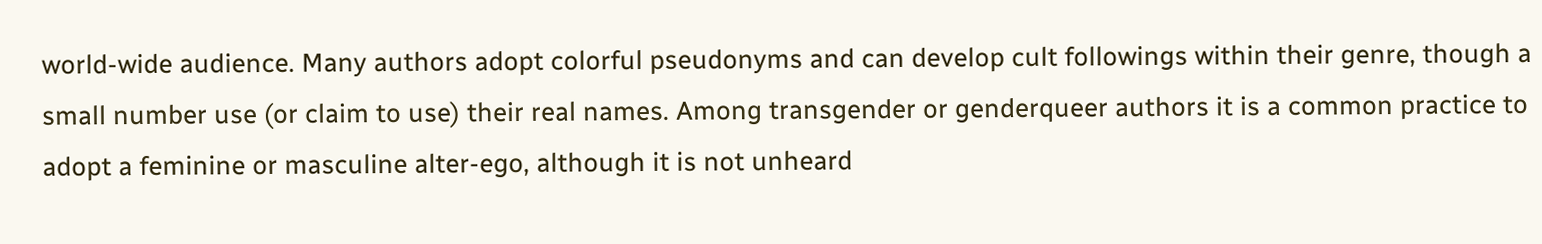world-wide audience. Many authors adopt colorful pseudonyms and can develop cult followings within their genre, though a small number use (or claim to use) their real names. Among transgender or genderqueer authors it is a common practice to adopt a feminine or masculine alter-ego, although it is not unheard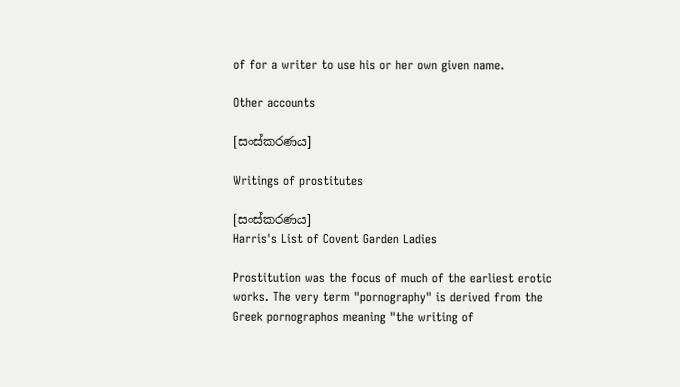of for a writer to use his or her own given name.

Other accounts

[සංස්කරණය]

Writings of prostitutes

[සංස්කරණය]
Harris's List of Covent Garden Ladies

Prostitution was the focus of much of the earliest erotic works. The very term "pornography" is derived from the Greek pornographos meaning "the writing of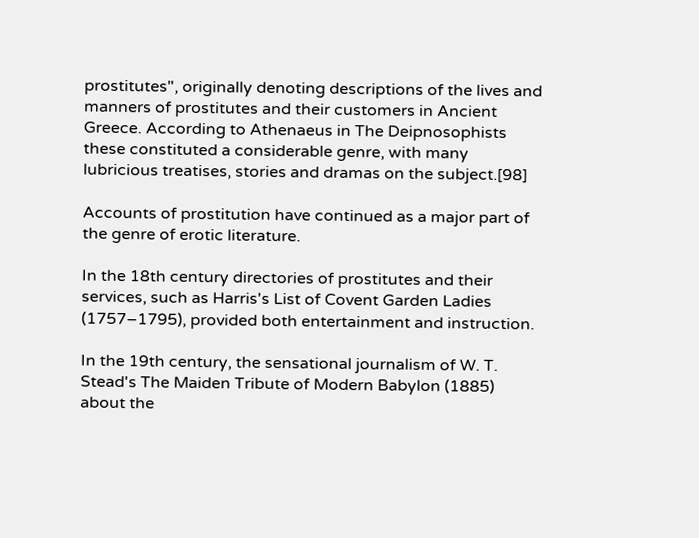prostitutes", originally denoting descriptions of the lives and manners of prostitutes and their customers in Ancient Greece. According to Athenaeus in The Deipnosophists these constituted a considerable genre, with many lubricious treatises, stories and dramas on the subject.[98]

Accounts of prostitution have continued as a major part of the genre of erotic literature.

In the 18th century directories of prostitutes and their services, such as Harris's List of Covent Garden Ladies (1757–1795), provided both entertainment and instruction.

In the 19th century, the sensational journalism of W. T. Stead's The Maiden Tribute of Modern Babylon (1885) about the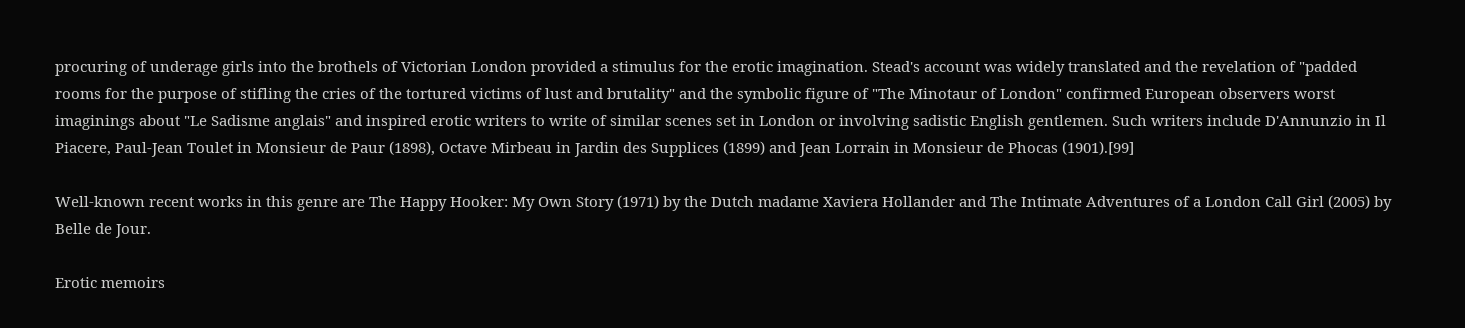procuring of underage girls into the brothels of Victorian London provided a stimulus for the erotic imagination. Stead's account was widely translated and the revelation of "padded rooms for the purpose of stifling the cries of the tortured victims of lust and brutality" and the symbolic figure of "The Minotaur of London" confirmed European observers worst imaginings about "Le Sadisme anglais" and inspired erotic writers to write of similar scenes set in London or involving sadistic English gentlemen. Such writers include D'Annunzio in Il Piacere, Paul-Jean Toulet in Monsieur de Paur (1898), Octave Mirbeau in Jardin des Supplices (1899) and Jean Lorrain in Monsieur de Phocas (1901).[99]

Well-known recent works in this genre are The Happy Hooker: My Own Story (1971) by the Dutch madame Xaviera Hollander and The Intimate Adventures of a London Call Girl (2005) by Belle de Jour.

Erotic memoirs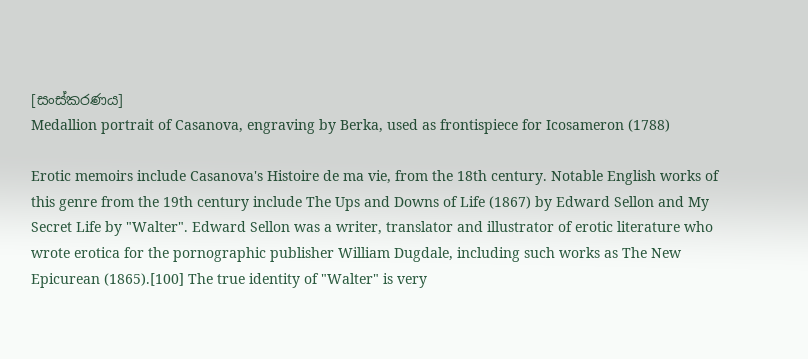[සංස්කරණය]
Medallion portrait of Casanova, engraving by Berka, used as frontispiece for Icosameron (1788)

Erotic memoirs include Casanova's Histoire de ma vie, from the 18th century. Notable English works of this genre from the 19th century include The Ups and Downs of Life (1867) by Edward Sellon and My Secret Life by "Walter". Edward Sellon was a writer, translator and illustrator of erotic literature who wrote erotica for the pornographic publisher William Dugdale, including such works as The New Epicurean (1865).[100] The true identity of "Walter" is very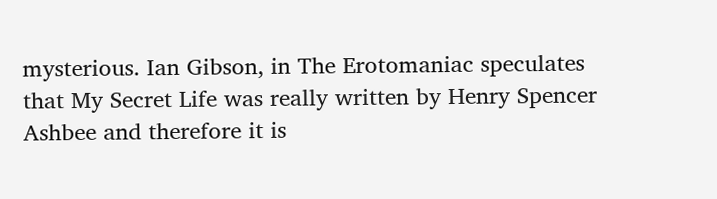mysterious. Ian Gibson, in The Erotomaniac speculates that My Secret Life was really written by Henry Spencer Ashbee and therefore it is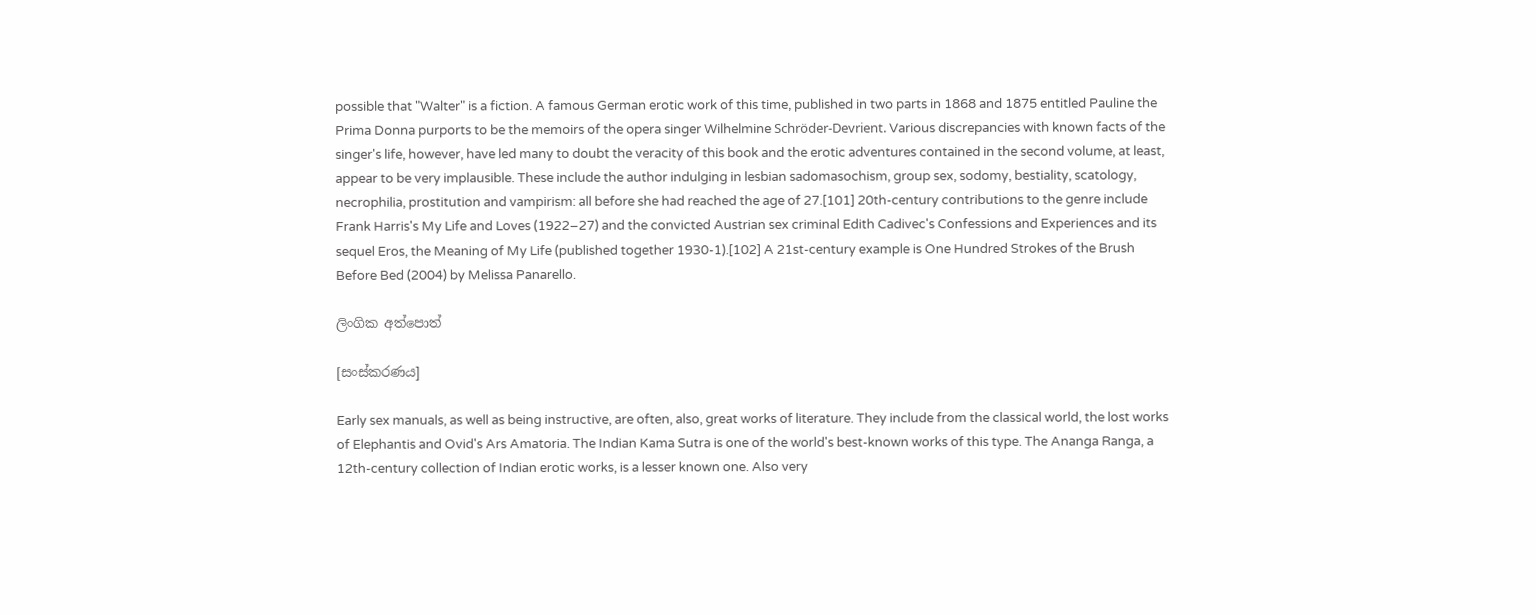possible that "Walter" is a fiction. A famous German erotic work of this time, published in two parts in 1868 and 1875 entitled Pauline the Prima Donna purports to be the memoirs of the opera singer Wilhelmine Schröder-Devrient. Various discrepancies with known facts of the singer's life, however, have led many to doubt the veracity of this book and the erotic adventures contained in the second volume, at least, appear to be very implausible. These include the author indulging in lesbian sadomasochism, group sex, sodomy, bestiality, scatology, necrophilia, prostitution and vampirism: all before she had reached the age of 27.[101] 20th-century contributions to the genre include Frank Harris's My Life and Loves (1922–27) and the convicted Austrian sex criminal Edith Cadivec's Confessions and Experiences and its sequel Eros, the Meaning of My Life (published together 1930-1).[102] A 21st-century example is One Hundred Strokes of the Brush Before Bed (2004) by Melissa Panarello.

ලිංගික අත්පොත්

[සංස්කරණය]

Early sex manuals, as well as being instructive, are often, also, great works of literature. They include from the classical world, the lost works of Elephantis and Ovid's Ars Amatoria. The Indian Kama Sutra is one of the world's best-known works of this type. The Ananga Ranga, a 12th-century collection of Indian erotic works, is a lesser known one. Also very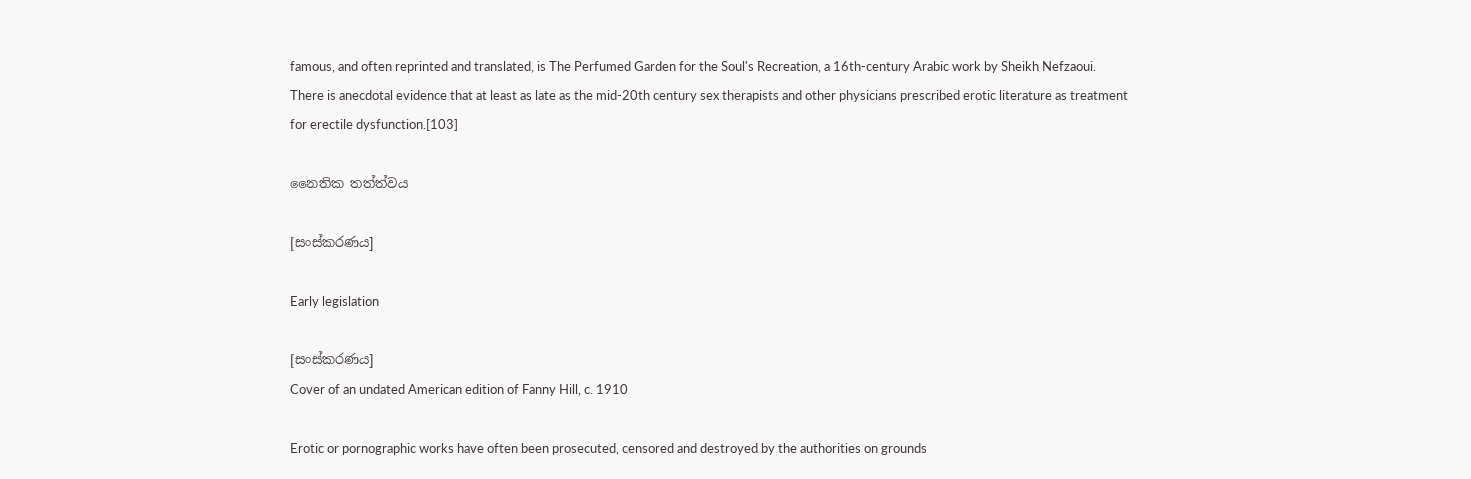famous, and often reprinted and translated, is The Perfumed Garden for the Soul's Recreation, a 16th-century Arabic work by Sheikh Nefzaoui. There is anecdotal evidence that at least as late as the mid-20th century sex therapists and other physicians prescribed erotic literature as treatment for erectile dysfunction.[103]

නෛතික තත්ත්වය

[සංස්කරණය]

Early legislation

[සංස්කරණය]
Cover of an undated American edition of Fanny Hill, c. 1910

Erotic or pornographic works have often been prosecuted, censored and destroyed by the authorities on grounds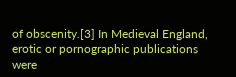of obscenity.[3] In Medieval England, erotic or pornographic publications were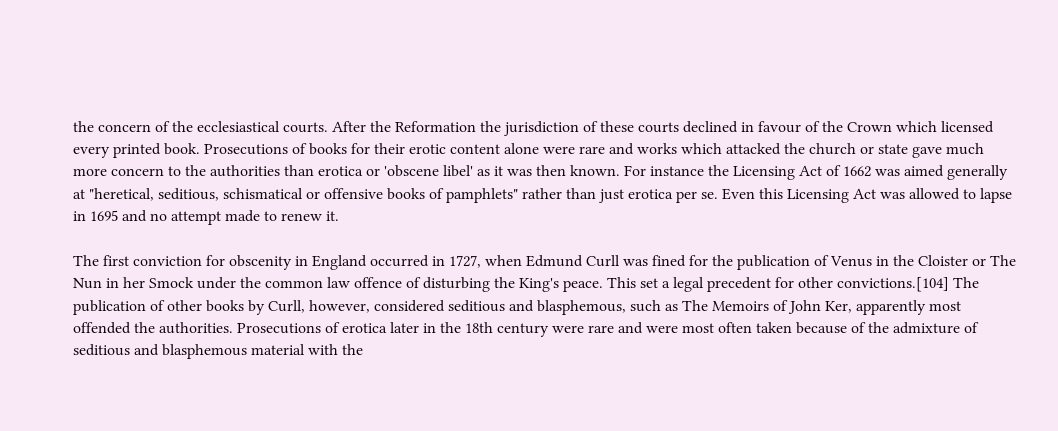the concern of the ecclesiastical courts. After the Reformation the jurisdiction of these courts declined in favour of the Crown which licensed every printed book. Prosecutions of books for their erotic content alone were rare and works which attacked the church or state gave much more concern to the authorities than erotica or 'obscene libel' as it was then known. For instance the Licensing Act of 1662 was aimed generally at "heretical, seditious, schismatical or offensive books of pamphlets" rather than just erotica per se. Even this Licensing Act was allowed to lapse in 1695 and no attempt made to renew it.

The first conviction for obscenity in England occurred in 1727, when Edmund Curll was fined for the publication of Venus in the Cloister or The Nun in her Smock under the common law offence of disturbing the King's peace. This set a legal precedent for other convictions.[104] The publication of other books by Curll, however, considered seditious and blasphemous, such as The Memoirs of John Ker, apparently most offended the authorities. Prosecutions of erotica later in the 18th century were rare and were most often taken because of the admixture of seditious and blasphemous material with the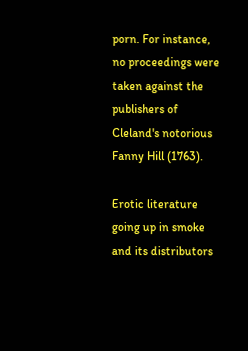porn. For instance, no proceedings were taken against the publishers of Cleland's notorious Fanny Hill (1763).

Erotic literature going up in smoke and its distributors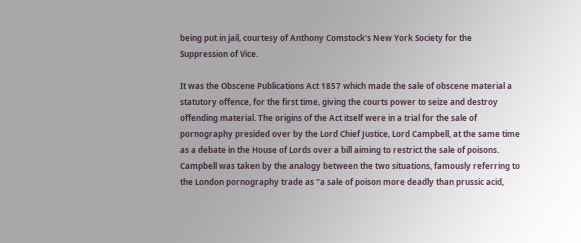being put in jail, courtesy of Anthony Comstock's New York Society for the Suppression of Vice.

It was the Obscene Publications Act 1857 which made the sale of obscene material a statutory offence, for the first time, giving the courts power to seize and destroy offending material. The origins of the Act itself were in a trial for the sale of pornography presided over by the Lord Chief Justice, Lord Campbell, at the same time as a debate in the House of Lords over a bill aiming to restrict the sale of poisons. Campbell was taken by the analogy between the two situations, famously referring to the London pornography trade as "a sale of poison more deadly than prussic acid,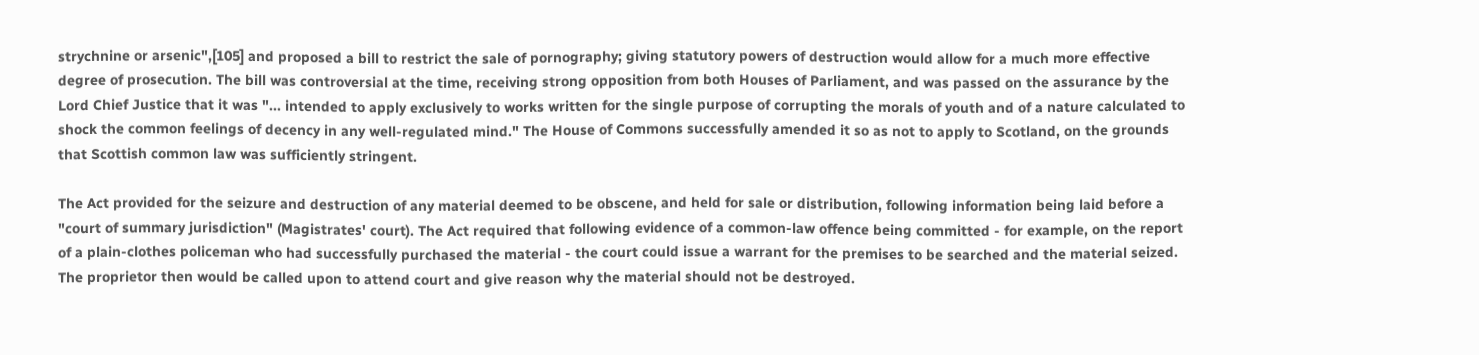strychnine or arsenic",[105] and proposed a bill to restrict the sale of pornography; giving statutory powers of destruction would allow for a much more effective degree of prosecution. The bill was controversial at the time, receiving strong opposition from both Houses of Parliament, and was passed on the assurance by the Lord Chief Justice that it was "... intended to apply exclusively to works written for the single purpose of corrupting the morals of youth and of a nature calculated to shock the common feelings of decency in any well-regulated mind." The House of Commons successfully amended it so as not to apply to Scotland, on the grounds that Scottish common law was sufficiently stringent.

The Act provided for the seizure and destruction of any material deemed to be obscene, and held for sale or distribution, following information being laid before a "court of summary jurisdiction" (Magistrates' court). The Act required that following evidence of a common-law offence being committed - for example, on the report of a plain-clothes policeman who had successfully purchased the material - the court could issue a warrant for the premises to be searched and the material seized. The proprietor then would be called upon to attend court and give reason why the material should not be destroyed.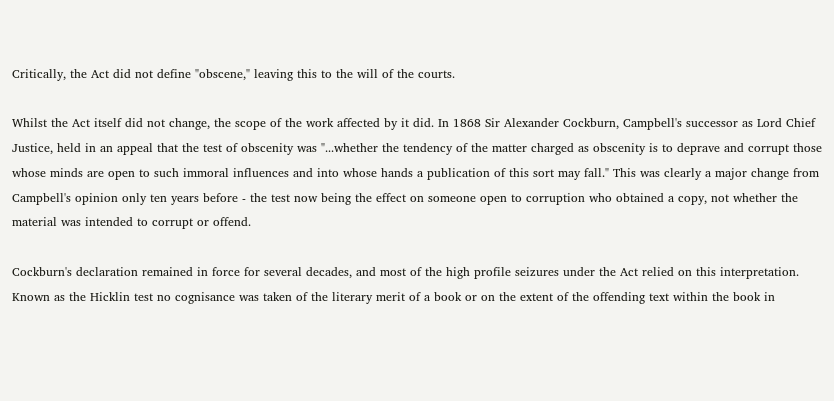Critically, the Act did not define "obscene," leaving this to the will of the courts.

Whilst the Act itself did not change, the scope of the work affected by it did. In 1868 Sir Alexander Cockburn, Campbell's successor as Lord Chief Justice, held in an appeal that the test of obscenity was "...whether the tendency of the matter charged as obscenity is to deprave and corrupt those whose minds are open to such immoral influences and into whose hands a publication of this sort may fall." This was clearly a major change from Campbell's opinion only ten years before - the test now being the effect on someone open to corruption who obtained a copy, not whether the material was intended to corrupt or offend.

Cockburn's declaration remained in force for several decades, and most of the high profile seizures under the Act relied on this interpretation. Known as the Hicklin test no cognisance was taken of the literary merit of a book or on the extent of the offending text within the book in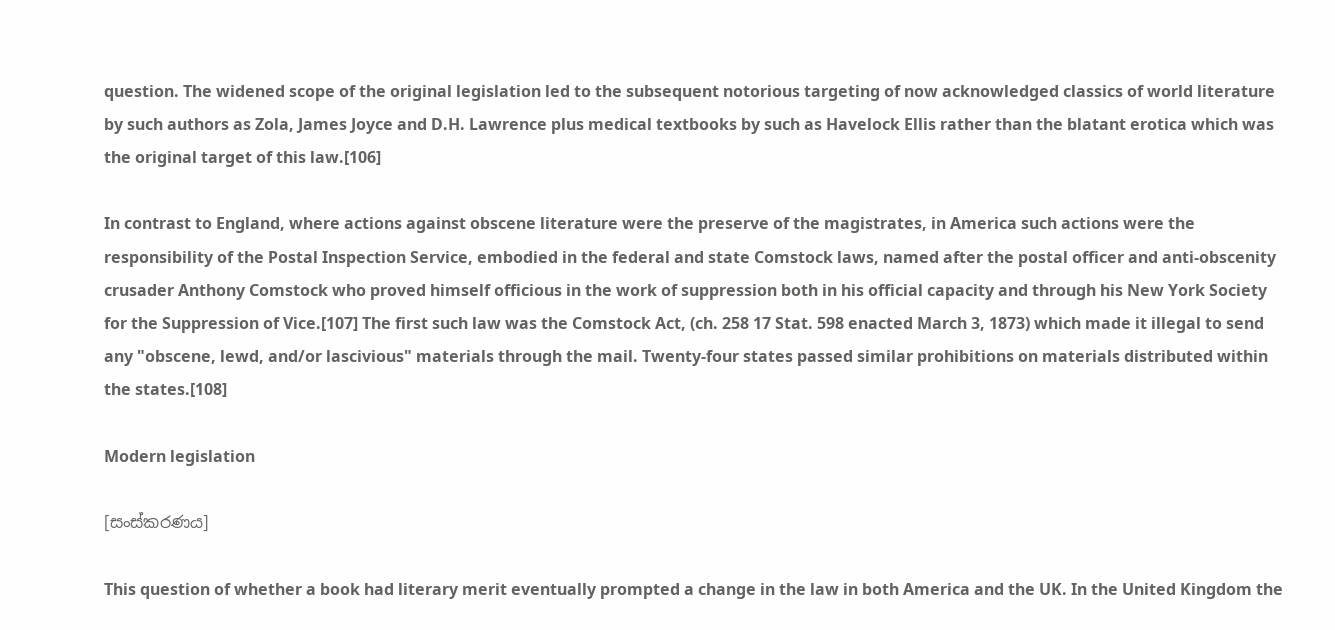question. The widened scope of the original legislation led to the subsequent notorious targeting of now acknowledged classics of world literature by such authors as Zola, James Joyce and D.H. Lawrence plus medical textbooks by such as Havelock Ellis rather than the blatant erotica which was the original target of this law.[106]

In contrast to England, where actions against obscene literature were the preserve of the magistrates, in America such actions were the responsibility of the Postal Inspection Service, embodied in the federal and state Comstock laws, named after the postal officer and anti-obscenity crusader Anthony Comstock who proved himself officious in the work of suppression both in his official capacity and through his New York Society for the Suppression of Vice.[107] The first such law was the Comstock Act, (ch. 258 17 Stat. 598 enacted March 3, 1873) which made it illegal to send any "obscene, lewd, and/or lascivious" materials through the mail. Twenty-four states passed similar prohibitions on materials distributed within the states.[108]

Modern legislation

[සංස්කරණය]

This question of whether a book had literary merit eventually prompted a change in the law in both America and the UK. In the United Kingdom the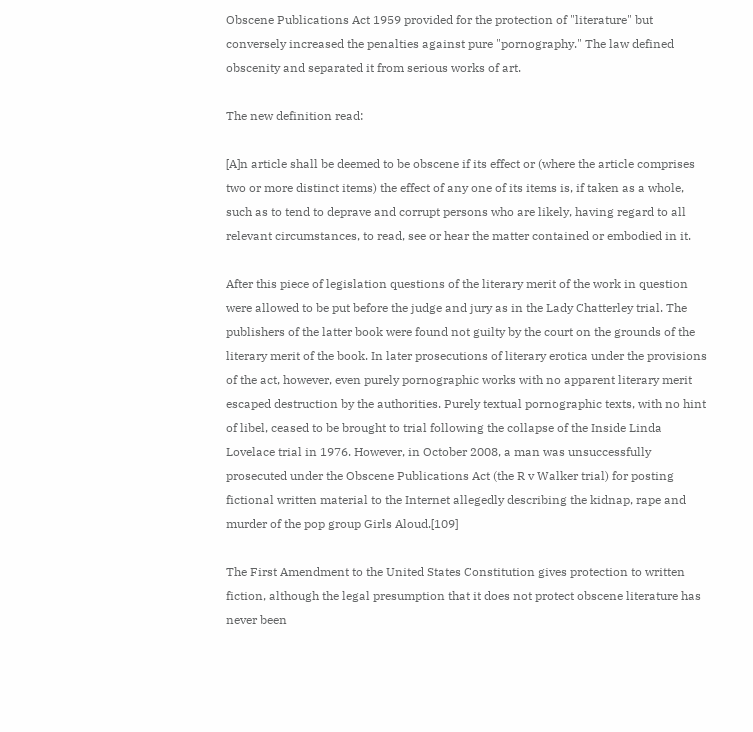Obscene Publications Act 1959 provided for the protection of "literature" but conversely increased the penalties against pure "pornography." The law defined obscenity and separated it from serious works of art.

The new definition read:

[A]n article shall be deemed to be obscene if its effect or (where the article comprises two or more distinct items) the effect of any one of its items is, if taken as a whole, such as to tend to deprave and corrupt persons who are likely, having regard to all relevant circumstances, to read, see or hear the matter contained or embodied in it.

After this piece of legislation questions of the literary merit of the work in question were allowed to be put before the judge and jury as in the Lady Chatterley trial. The publishers of the latter book were found not guilty by the court on the grounds of the literary merit of the book. In later prosecutions of literary erotica under the provisions of the act, however, even purely pornographic works with no apparent literary merit escaped destruction by the authorities. Purely textual pornographic texts, with no hint of libel, ceased to be brought to trial following the collapse of the Inside Linda Lovelace trial in 1976. However, in October 2008, a man was unsuccessfully prosecuted under the Obscene Publications Act (the R v Walker trial) for posting fictional written material to the Internet allegedly describing the kidnap, rape and murder of the pop group Girls Aloud.[109]

The First Amendment to the United States Constitution gives protection to written fiction, although the legal presumption that it does not protect obscene literature has never been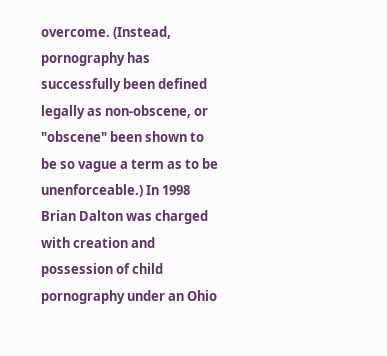overcome. (Instead, pornography has successfully been defined legally as non-obscene, or "obscene" been shown to be so vague a term as to be unenforceable.) In 1998 Brian Dalton was charged with creation and possession of child pornography under an Ohio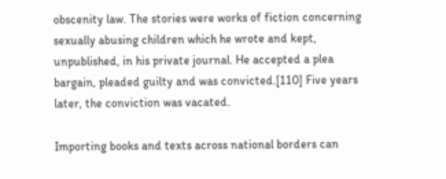obscenity law. The stories were works of fiction concerning sexually abusing children which he wrote and kept, unpublished, in his private journal. He accepted a plea bargain, pleaded guilty and was convicted.[110] Five years later, the conviction was vacated.

Importing books and texts across national borders can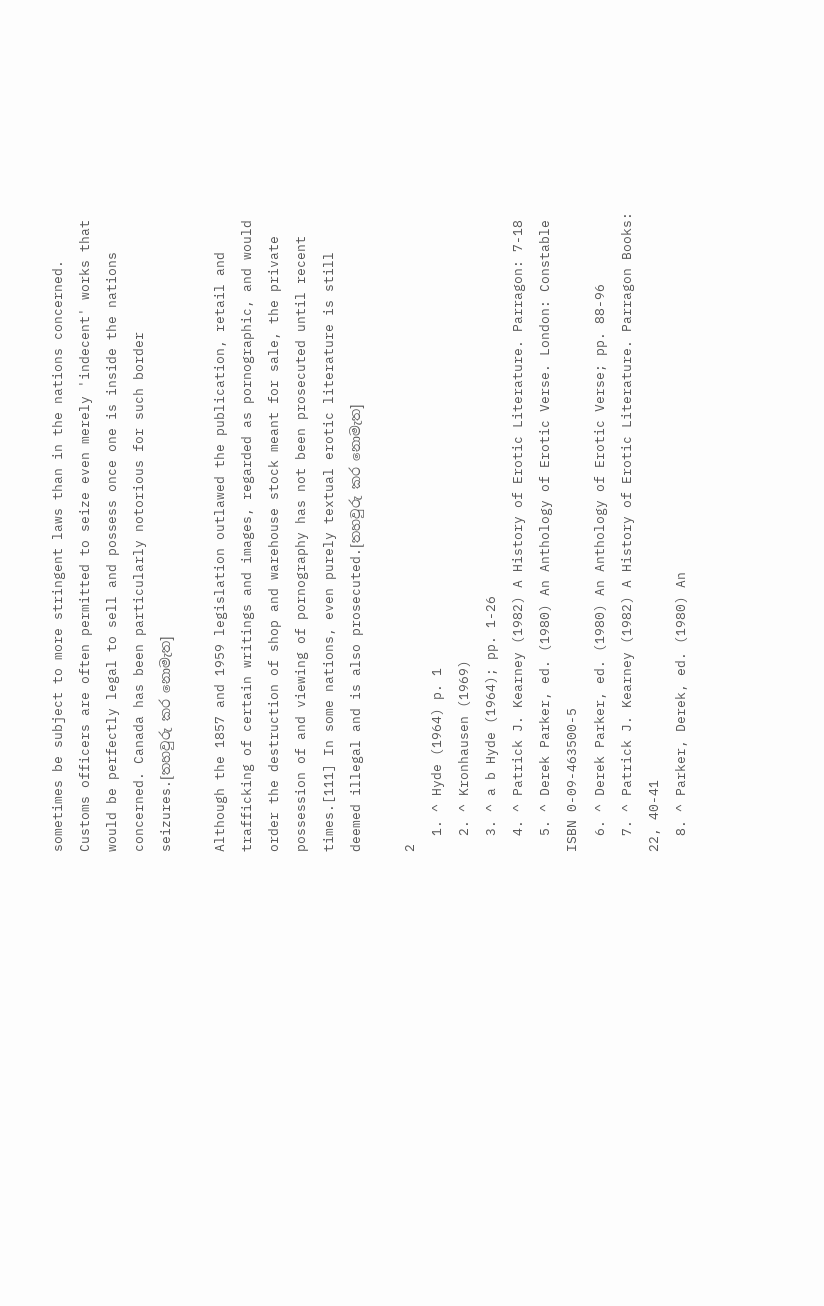sometimes be subject to more stringent laws than in the nations concerned. Customs officers are often permitted to seize even merely 'indecent' works that would be perfectly legal to sell and possess once one is inside the nations concerned. Canada has been particularly notorious for such border seizures.[තහවුරු කර නොමැත]

Although the 1857 and 1959 legislation outlawed the publication, retail and trafficking of certain writings and images, regarded as pornographic, and would order the destruction of shop and warehouse stock meant for sale, the private possession of and viewing of pornography has not been prosecuted until recent times.[111] In some nations, even purely textual erotic literature is still deemed illegal and is also prosecuted.[තහවුරු කර නොමැත]

2
  1. ^ Hyde (1964) p. 1
  2. ^ Kronhausen (1969)
  3. ^ a b Hyde (1964); pp. 1-26
  4. ^ Patrick J. Kearney (1982) A History of Erotic Literature. Parragon: 7-18
  5. ^ Derek Parker, ed. (1980) An Anthology of Erotic Verse. London: Constable ISBN 0-09-463500-5
  6. ^ Derek Parker, ed. (1980) An Anthology of Erotic Verse; pp. 88-96
  7. ^ Patrick J. Kearney (1982) A History of Erotic Literature. Parragon Books: 22, 40-41
  8. ^ Parker, Derek, ed. (1980) An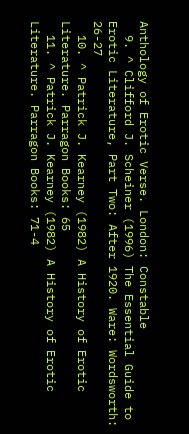Anthology of Erotic Verse. London: Constable
  9. ^ Clifford J. Scheiner (1996) The Essential Guide to Erotic Literature, Part Two: After 1920. Ware: Wordsworth: 26-27
  10. ^ Patrick J. Kearney (1982) A History of Erotic Literature. Parragon Books: 65
  11. ^ Patrick J. Kearney (1982) A History of Erotic Literature. Parragon Books: 71-4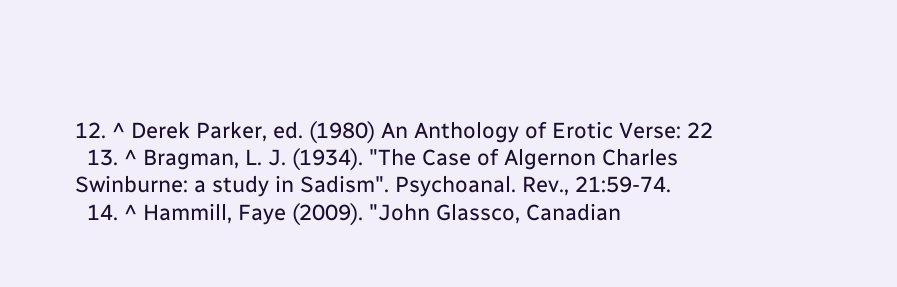12. ^ Derek Parker, ed. (1980) An Anthology of Erotic Verse: 22
  13. ^ Bragman, L. J. (1934). "The Case of Algernon Charles Swinburne: a study in Sadism". Psychoanal. Rev., 21:59-74.
  14. ^ Hammill, Faye (2009). "John Glassco, Canadian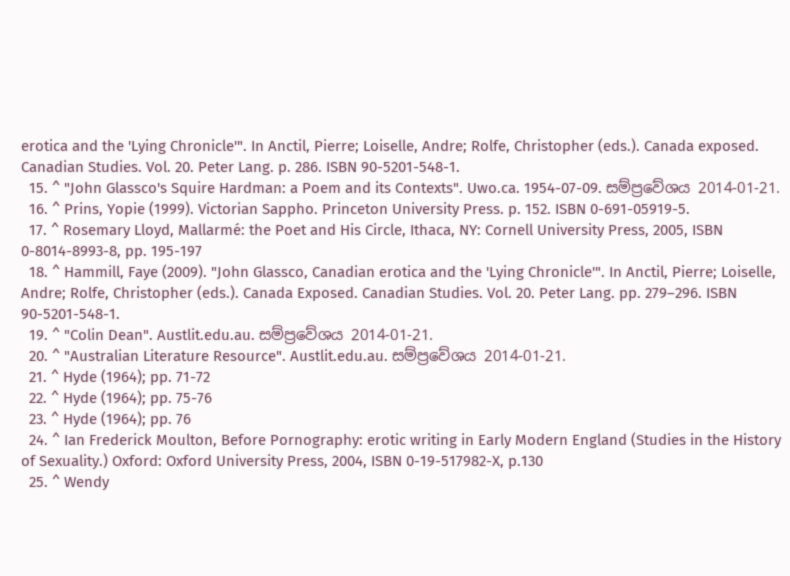erotica and the 'Lying Chronicle'". In Anctil, Pierre; Loiselle, Andre; Rolfe, Christopher (eds.). Canada exposed. Canadian Studies. Vol. 20. Peter Lang. p. 286. ISBN 90-5201-548-1.
  15. ^ "John Glassco's Squire Hardman: a Poem and its Contexts". Uwo.ca. 1954-07-09. සම්ප්‍රවේශය 2014-01-21.
  16. ^ Prins, Yopie (1999). Victorian Sappho. Princeton University Press. p. 152. ISBN 0-691-05919-5.
  17. ^ Rosemary Lloyd, Mallarmé: the Poet and His Circle, Ithaca, NY: Cornell University Press, 2005, ISBN 0-8014-8993-8, pp. 195-197
  18. ^ Hammill, Faye (2009). "John Glassco, Canadian erotica and the 'Lying Chronicle'". In Anctil, Pierre; Loiselle, Andre; Rolfe, Christopher (eds.). Canada Exposed. Canadian Studies. Vol. 20. Peter Lang. pp. 279–296. ISBN 90-5201-548-1.
  19. ^ "Colin Dean". Austlit.edu.au. සම්ප්‍රවේශය 2014-01-21.
  20. ^ "Australian Literature Resource". Austlit.edu.au. සම්ප්‍රවේශය 2014-01-21.
  21. ^ Hyde (1964); pp. 71-72
  22. ^ Hyde (1964); pp. 75-76
  23. ^ Hyde (1964); pp. 76
  24. ^ Ian Frederick Moulton, Before Pornography: erotic writing in Early Modern England (Studies in the History of Sexuality.) Oxford: Oxford University Press, 2004, ISBN 0-19-517982-X, p.130
  25. ^ Wendy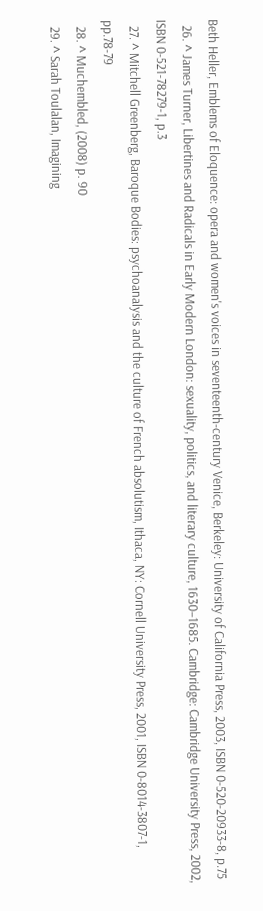Beth Heller, Emblems of Eloquence: opera and women's voices in seventeenth-century Venice, Berkeley: University of California Press, 2003, ISBN 0-520-20933-8, p.75
  26. ^ James Turner, Libertines and Radicals in Early Modern London: sexuality, politics, and literary culture, 1630–1685. Cambridge: Cambridge University Press, 2002, ISBN 0-521-78279-1, p.3
  27. ^ Mitchell Greenberg, Baroque Bodies: psychoanalysis and the culture of French absolutism, Ithaca, NY: Cornell University Press, 2001, ISBN 0-8014-3807-1, pp.78-79
  28. ^ Muchembled, (2008) p. 90
  29. ^ Sarah Toulalan, Imagining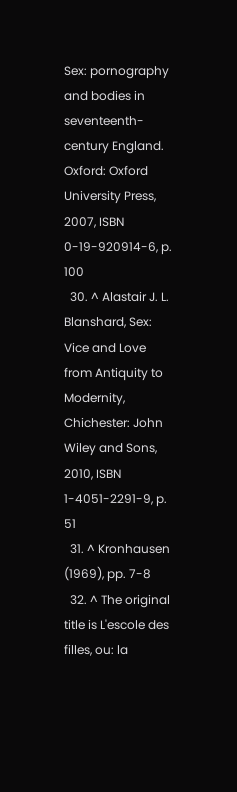Sex: pornography and bodies in seventeenth-century England. Oxford: Oxford University Press, 2007, ISBN 0-19-920914-6, p. 100
  30. ^ Alastair J. L. Blanshard, Sex: Vice and Love from Antiquity to Modernity, Chichester: John Wiley and Sons, 2010, ISBN 1-4051-2291-9, p. 51
  31. ^ Kronhausen (1969), pp. 7-8
  32. ^ The original title is L'escole des filles, ou: la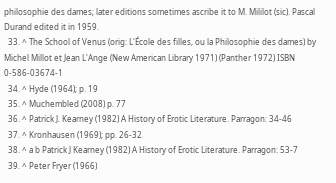philosophie des dames; later editions sometimes ascribe it to M. Mililot (sic). Pascal Durand edited it in 1959.
  33. ^ The School of Venus (orig: L'École des filles, ou la Philosophie des dames) by Michel Millot et Jean L'Ange (New American Library 1971) (Panther 1972) ISBN 0-586-03674-1
  34. ^ Hyde (1964); p. 19
  35. ^ Muchembled (2008) p. 77
  36. ^ Patrick J. Kearney (1982) A History of Erotic Literature. Parragon: 34-46
  37. ^ Kronhausen (1969); pp. 26-32
  38. ^ a b Patrick J Kearney (1982) A History of Erotic Literature. Parragon: 53-7
  39. ^ Peter Fryer (1966)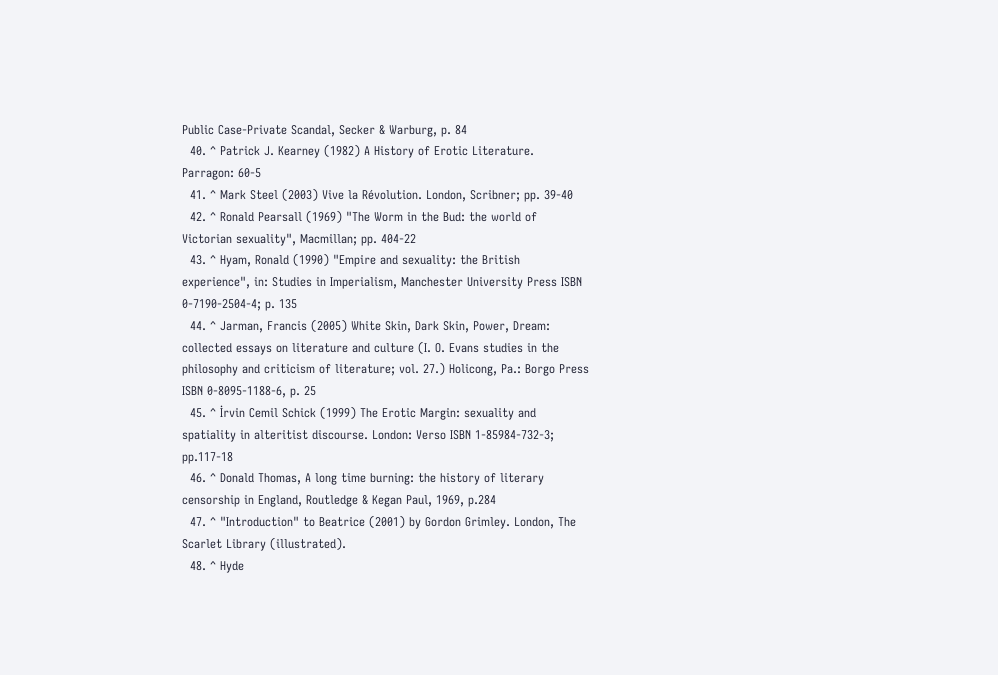Public Case-Private Scandal, Secker & Warburg, p. 84
  40. ^ Patrick J. Kearney (1982) A History of Erotic Literature. Parragon: 60-5
  41. ^ Mark Steel (2003) Vive la Révolution. London, Scribner; pp. 39-40
  42. ^ Ronald Pearsall (1969) "The Worm in the Bud: the world of Victorian sexuality", Macmillan; pp. 404-22
  43. ^ Hyam, Ronald (1990) "Empire and sexuality: the British experience", in: Studies in Imperialism, Manchester University Press ISBN 0-7190-2504-4; p. 135
  44. ^ Jarman, Francis (2005) White Skin, Dark Skin, Power, Dream: collected essays on literature and culture (I. O. Evans studies in the philosophy and criticism of literature; vol. 27.) Holicong, Pa.: Borgo Press ISBN 0-8095-1188-6, p. 25
  45. ^ İrvin Cemil Schick (1999) The Erotic Margin: sexuality and spatiality in alteritist discourse. London: Verso ISBN 1-85984-732-3; pp.117-18
  46. ^ Donald Thomas, A long time burning: the history of literary censorship in England, Routledge & Kegan Paul, 1969, p.284
  47. ^ "Introduction" to Beatrice (2001) by Gordon Grimley. London, The Scarlet Library (illustrated).
  48. ^ Hyde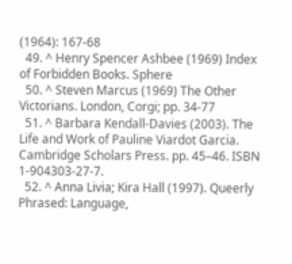(1964): 167-68
  49. ^ Henry Spencer Ashbee (1969) Index of Forbidden Books. Sphere
  50. ^ Steven Marcus (1969) The Other Victorians. London, Corgi; pp. 34-77
  51. ^ Barbara Kendall-Davies (2003). The Life and Work of Pauline Viardot Garcia. Cambridge Scholars Press. pp. 45–46. ISBN 1-904303-27-7.
  52. ^ Anna Livia; Kira Hall (1997). Queerly Phrased: Language,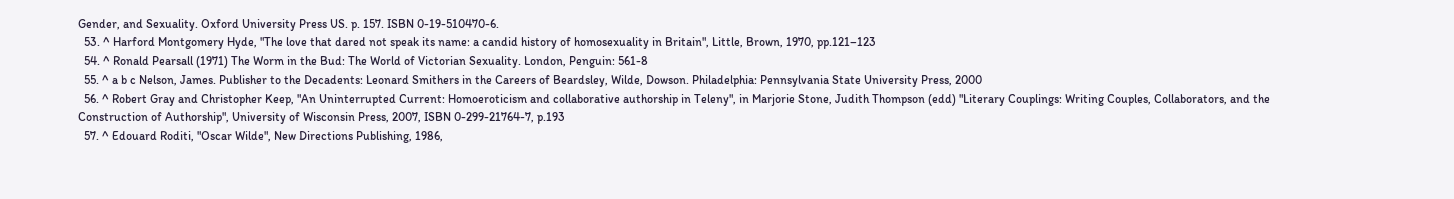Gender, and Sexuality. Oxford University Press US. p. 157. ISBN 0-19-510470-6.
  53. ^ Harford Montgomery Hyde, "The love that dared not speak its name: a candid history of homosexuality in Britain", Little, Brown, 1970, pp.121–123
  54. ^ Ronald Pearsall (1971) The Worm in the Bud: The World of Victorian Sexuality. London, Penguin: 561-8
  55. ^ a b c Nelson, James. Publisher to the Decadents: Leonard Smithers in the Careers of Beardsley, Wilde, Dowson. Philadelphia: Pennsylvania State University Press, 2000
  56. ^ Robert Gray and Christopher Keep, "An Uninterrupted Current: Homoeroticism and collaborative authorship in Teleny", in Marjorie Stone, Judith Thompson (edd) "Literary Couplings: Writing Couples, Collaborators, and the Construction of Authorship", University of Wisconsin Press, 2007, ISBN 0-299-21764-7, p.193
  57. ^ Edouard Roditi, "Oscar Wilde", New Directions Publishing, 1986,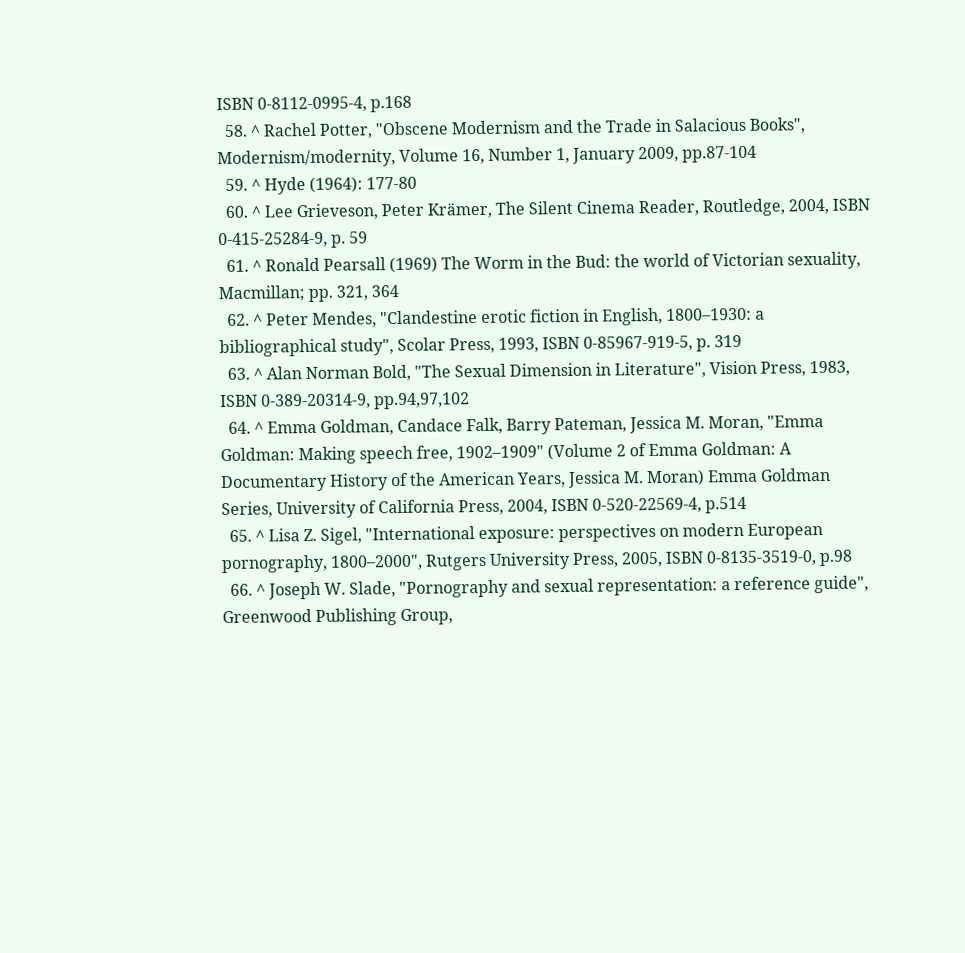ISBN 0-8112-0995-4, p.168
  58. ^ Rachel Potter, "Obscene Modernism and the Trade in Salacious Books", Modernism/modernity, Volume 16, Number 1, January 2009, pp.87-104
  59. ^ Hyde (1964): 177-80
  60. ^ Lee Grieveson, Peter Krämer, The Silent Cinema Reader, Routledge, 2004, ISBN 0-415-25284-9, p. 59
  61. ^ Ronald Pearsall (1969) The Worm in the Bud: the world of Victorian sexuality, Macmillan; pp. 321, 364
  62. ^ Peter Mendes, "Clandestine erotic fiction in English, 1800–1930: a bibliographical study", Scolar Press, 1993, ISBN 0-85967-919-5, p. 319
  63. ^ Alan Norman Bold, "The Sexual Dimension in Literature", Vision Press, 1983, ISBN 0-389-20314-9, pp.94,97,102
  64. ^ Emma Goldman, Candace Falk, Barry Pateman, Jessica M. Moran, "Emma Goldman: Making speech free, 1902–1909" (Volume 2 of Emma Goldman: A Documentary History of the American Years, Jessica M. Moran) Emma Goldman Series, University of California Press, 2004, ISBN 0-520-22569-4, p.514
  65. ^ Lisa Z. Sigel, "International exposure: perspectives on modern European pornography, 1800–2000", Rutgers University Press, 2005, ISBN 0-8135-3519-0, p.98
  66. ^ Joseph W. Slade, "Pornography and sexual representation: a reference guide", Greenwood Publishing Group,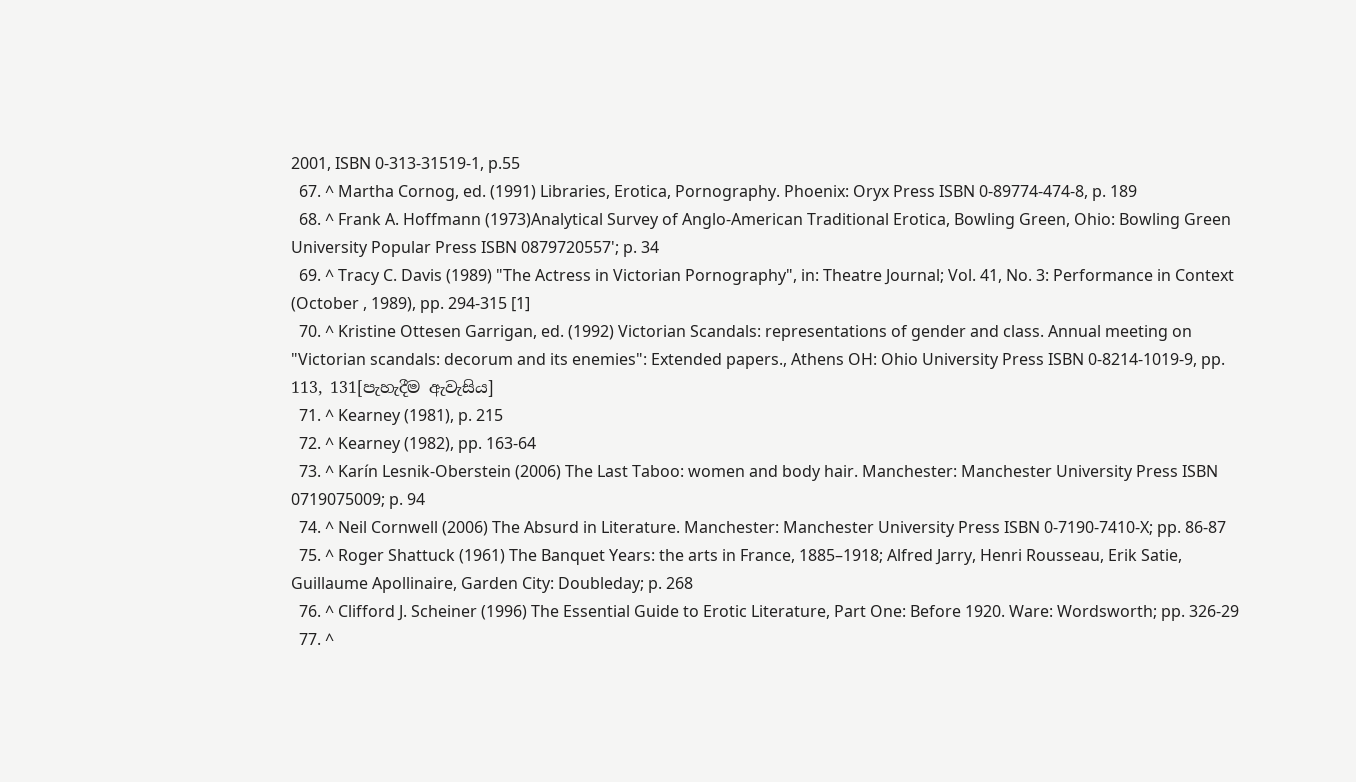2001, ISBN 0-313-31519-1, p.55
  67. ^ Martha Cornog, ed. (1991) Libraries, Erotica, Pornography. Phoenix: Oryx Press ISBN 0-89774-474-8, p. 189
  68. ^ Frank A. Hoffmann (1973)Analytical Survey of Anglo-American Traditional Erotica, Bowling Green, Ohio: Bowling Green University Popular Press ISBN 0879720557'; p. 34
  69. ^ Tracy C. Davis (1989) "The Actress in Victorian Pornography", in: Theatre Journal; Vol. 41, No. 3: Performance in Context (October , 1989), pp. 294-315 [1]
  70. ^ Kristine Ottesen Garrigan, ed. (1992) Victorian Scandals: representations of gender and class. Annual meeting on "Victorian scandals: decorum and its enemies": Extended papers., Athens OH: Ohio University Press ISBN 0-8214-1019-9, pp. 113, 131[පැහැදීම ඇවැසිය]
  71. ^ Kearney (1981), p. 215
  72. ^ Kearney (1982), pp. 163-64
  73. ^ Karín Lesnik-Oberstein (2006) The Last Taboo: women and body hair. Manchester: Manchester University Press ISBN 0719075009; p. 94
  74. ^ Neil Cornwell (2006) The Absurd in Literature. Manchester: Manchester University Press ISBN 0-7190-7410-X; pp. 86-87
  75. ^ Roger Shattuck (1961) The Banquet Years: the arts in France, 1885–1918; Alfred Jarry, Henri Rousseau, Erik Satie, Guillaume Apollinaire, Garden City: Doubleday; p. 268
  76. ^ Clifford J. Scheiner (1996) The Essential Guide to Erotic Literature, Part One: Before 1920. Ware: Wordsworth; pp. 326-29
  77. ^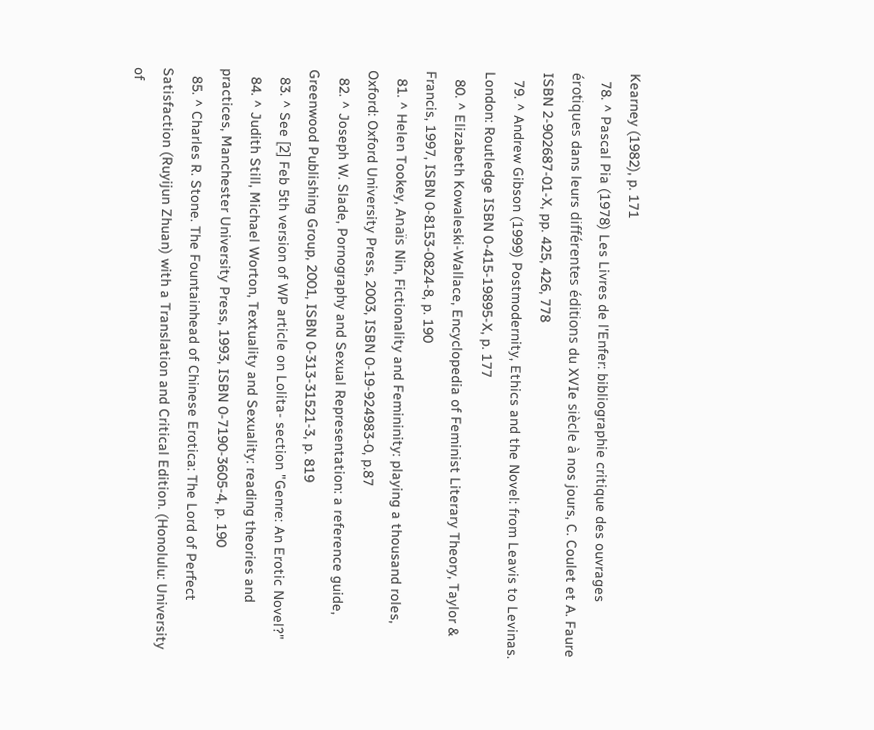Kearney (1982), p. 171
  78. ^ Pascal Pia (1978) Les Livres de l'Enfer: bibliographie critique des ouvrages érotiques dans leurs différentes éditions du XVIe siècle à nos jours, C. Coulet et A. Faure ISBN 2-902687-01-X, pp. 425, 426, 778
  79. ^ Andrew Gibson (1999) Postmodernity, Ethics and the Novel: from Leavis to Levinas. London: Routledge ISBN 0-415-19895-X, p. 177
  80. ^ Elizabeth Kowaleski-Wallace, Encyclopedia of Feminist Literary Theory, Taylor & Francis, 1997, ISBN 0-8153-0824-8, p. 190
  81. ^ Helen Tookey, Anaïs Nin, Fictionality and Femininity: playing a thousand roles, Oxford: Oxford University Press, 2003, ISBN 0-19-924983-0, p.87
  82. ^ Joseph W. Slade, Pornography and Sexual Representation: a reference guide, Greenwood Publishing Group, 2001, ISBN 0-313-31521-3, p. 819
  83. ^ See [2] Feb 5th version of WP article on Lolita- section "Genre: An Erotic Novel?"
  84. ^ Judith Still, Michael Worton, Textuality and Sexuality: reading theories and practices, Manchester University Press, 1993, ISBN 0-7190-3605-4, p. 190
  85. ^ Charles R. Stone. The Fountainhead of Chinese Erotica: The Lord of Perfect Satisfaction (Ruyijun Zhuan) with a Translation and Critical Edition. (Honolulu: University of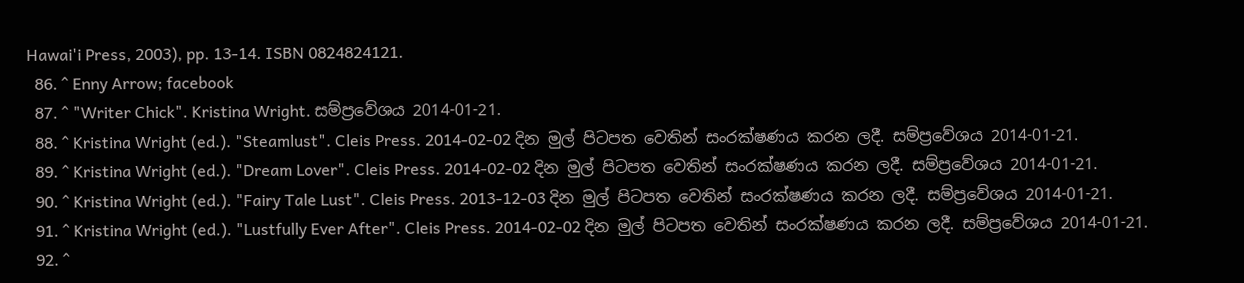Hawai'i Press, 2003), pp. 13-14. ISBN 0824824121.
  86. ^ Enny Arrow; facebook
  87. ^ "Writer Chick". Kristina Wright. සම්ප්‍රවේශය 2014-01-21.
  88. ^ Kristina Wright (ed.). "Steamlust". Cleis Press. 2014-02-02 දින මුල් පිටපත වෙතින් සංරක්ෂණය කරන ලදී. සම්ප්‍රවේශය 2014-01-21.
  89. ^ Kristina Wright (ed.). "Dream Lover". Cleis Press. 2014-02-02 දින මුල් පිටපත වෙතින් සංරක්ෂණය කරන ලදී. සම්ප්‍රවේශය 2014-01-21.
  90. ^ Kristina Wright (ed.). "Fairy Tale Lust". Cleis Press. 2013-12-03 දින මුල් පිටපත වෙතින් සංරක්ෂණය කරන ලදී. සම්ප්‍රවේශය 2014-01-21.
  91. ^ Kristina Wright (ed.). "Lustfully Ever After". Cleis Press. 2014-02-02 දින මුල් පිටපත වෙතින් සංරක්ෂණය කරන ලදී. සම්ප්‍රවේශය 2014-01-21.
  92. ^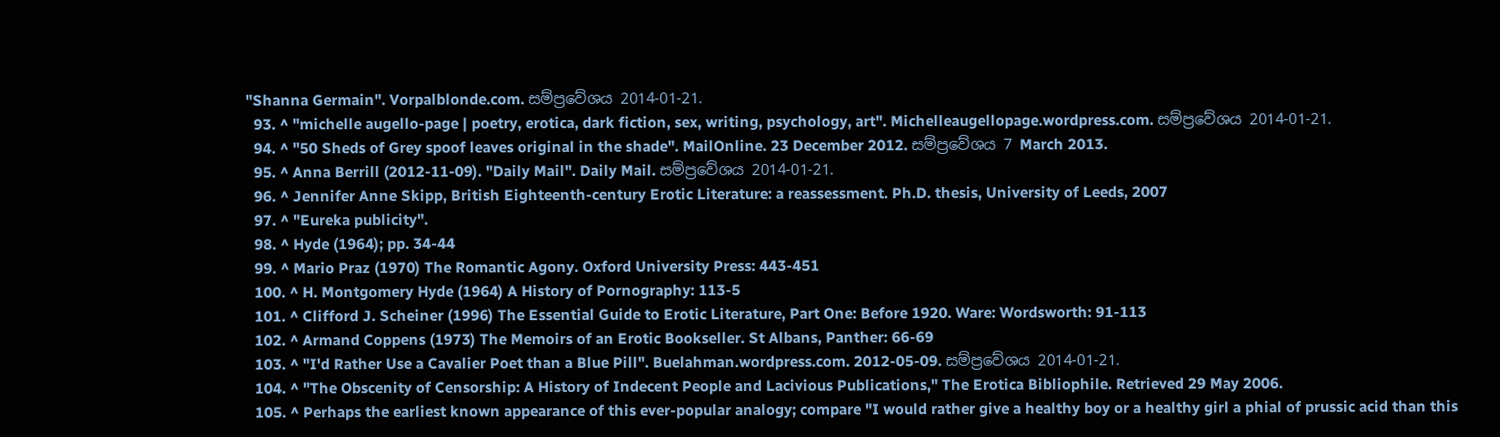"Shanna Germain". Vorpalblonde.com. සම්ප්‍රවේශය 2014-01-21.
  93. ^ "michelle augello-page | poetry, erotica, dark fiction, sex, writing, psychology, art". Michelleaugellopage.wordpress.com. සම්ප්‍රවේශය 2014-01-21.
  94. ^ "50 Sheds of Grey spoof leaves original in the shade". MailOnline. 23 December 2012. සම්ප්‍රවේශය 7 March 2013.
  95. ^ Anna Berrill (2012-11-09). "Daily Mail". Daily Mail. සම්ප්‍රවේශය 2014-01-21.
  96. ^ Jennifer Anne Skipp, British Eighteenth-century Erotic Literature: a reassessment. Ph.D. thesis, University of Leeds, 2007
  97. ^ "Eureka publicity".
  98. ^ Hyde (1964); pp. 34-44
  99. ^ Mario Praz (1970) The Romantic Agony. Oxford University Press: 443-451
  100. ^ H. Montgomery Hyde (1964) A History of Pornography: 113-5
  101. ^ Clifford J. Scheiner (1996) The Essential Guide to Erotic Literature, Part One: Before 1920. Ware: Wordsworth: 91-113
  102. ^ Armand Coppens (1973) The Memoirs of an Erotic Bookseller. St Albans, Panther: 66-69
  103. ^ "I'd Rather Use a Cavalier Poet than a Blue Pill". Buelahman.wordpress.com. 2012-05-09. සම්ප්‍රවේශය 2014-01-21.
  104. ^ "The Obscenity of Censorship: A History of Indecent People and Lacivious Publications," The Erotica Bibliophile. Retrieved 29 May 2006.
  105. ^ Perhaps the earliest known appearance of this ever-popular analogy; compare "I would rather give a healthy boy or a healthy girl a phial of prussic acid than this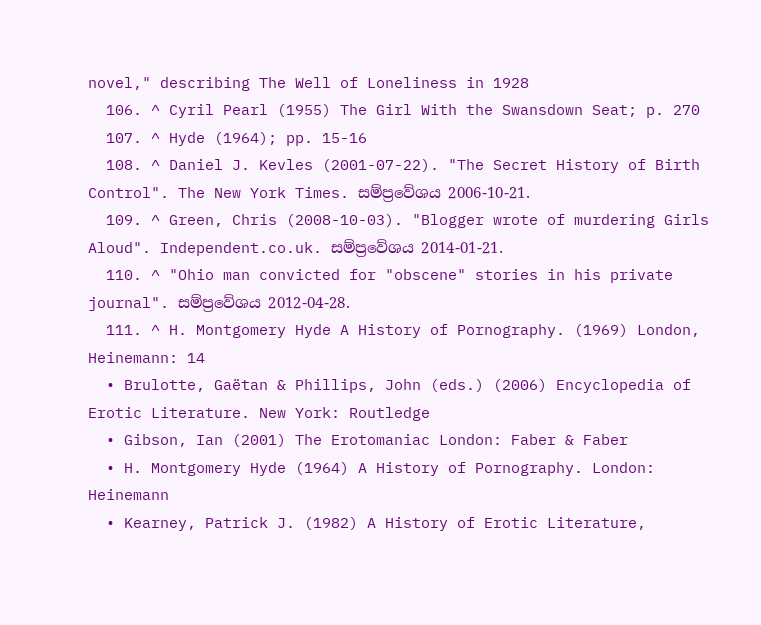novel," describing The Well of Loneliness in 1928
  106. ^ Cyril Pearl (1955) The Girl With the Swansdown Seat; p. 270
  107. ^ Hyde (1964); pp. 15-16
  108. ^ Daniel J. Kevles (2001-07-22). "The Secret History of Birth Control". The New York Times. සම්ප්‍රවේශය 2006-10-21.
  109. ^ Green, Chris (2008-10-03). "Blogger wrote of murdering Girls Aloud". Independent.co.uk. සම්ප්‍රවේශය 2014-01-21.
  110. ^ "Ohio man convicted for "obscene" stories in his private journal". සම්ප්‍රවේශය 2012-04-28.
  111. ^ H. Montgomery Hyde A History of Pornography. (1969) London, Heinemann: 14
  • Brulotte, Gaëtan & Phillips, John (eds.) (2006) Encyclopedia of Erotic Literature. New York: Routledge
  • Gibson, Ian (2001) The Erotomaniac London: Faber & Faber
  • H. Montgomery Hyde (1964) A History of Pornography. London: Heinemann
  • Kearney, Patrick J. (1982) A History of Erotic Literature,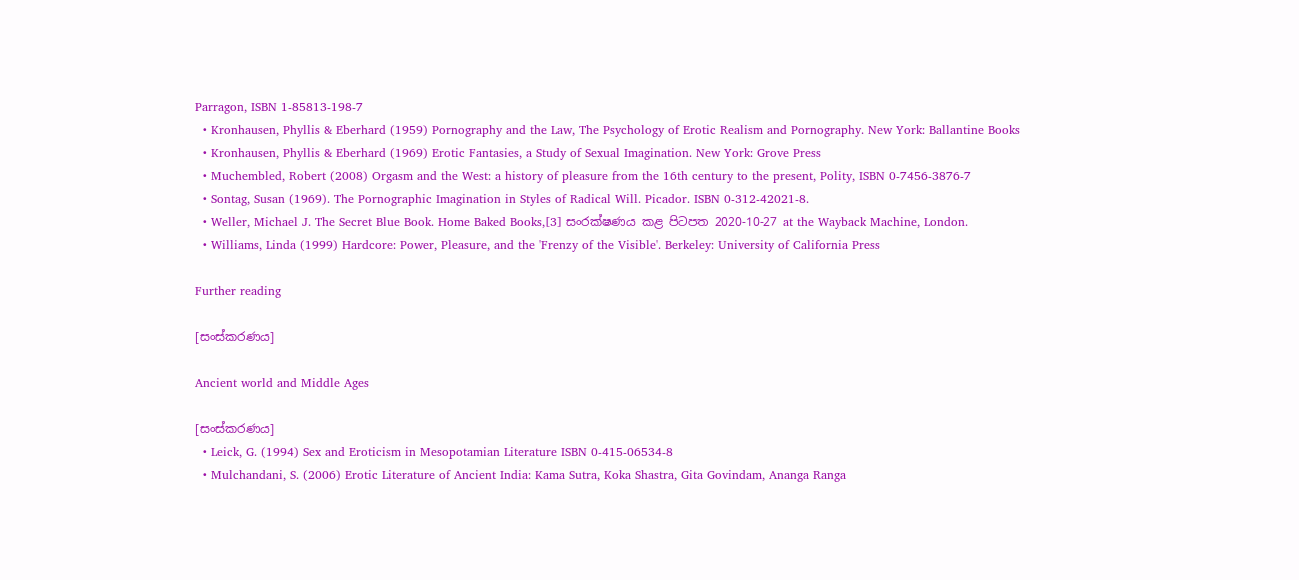Parragon, ISBN 1-85813-198-7
  • Kronhausen, Phyllis & Eberhard (1959) Pornography and the Law, The Psychology of Erotic Realism and Pornography. New York: Ballantine Books
  • Kronhausen, Phyllis & Eberhard (1969) Erotic Fantasies, a Study of Sexual Imagination. New York: Grove Press
  • Muchembled, Robert (2008) Orgasm and the West: a history of pleasure from the 16th century to the present, Polity, ISBN 0-7456-3876-7
  • Sontag, Susan (1969). The Pornographic Imagination in Styles of Radical Will. Picador. ISBN 0-312-42021-8.
  • Weller, Michael J. The Secret Blue Book. Home Baked Books,[3] සංරක්ෂණය කළ පිටපත 2020-10-27 at the Wayback Machine, London.
  • Williams, Linda (1999) Hardcore: Power, Pleasure, and the 'Frenzy of the Visible'. Berkeley: University of California Press

Further reading

[සංස්කරණය]

Ancient world and Middle Ages

[සංස්කරණය]
  • Leick, G. (1994) Sex and Eroticism in Mesopotamian Literature ISBN 0-415-06534-8
  • Mulchandani, S. (2006) Erotic Literature of Ancient India: Kama Sutra, Koka Shastra, Gita Govindam, Ananga Ranga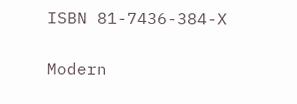ISBN 81-7436-384-X

Modern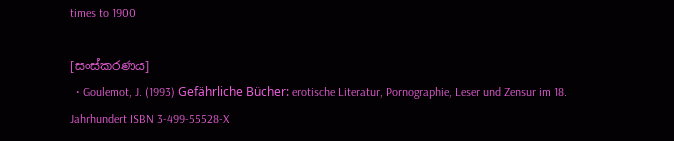times to 1900

[සංස්කරණය]
  • Goulemot, J. (1993) Gefährliche Bücher: erotische Literatur, Pornographie, Leser und Zensur im 18. Jahrhundert ISBN 3-499-55528-X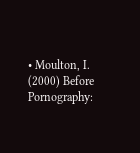• Moulton, I. (2000) Before Pornography: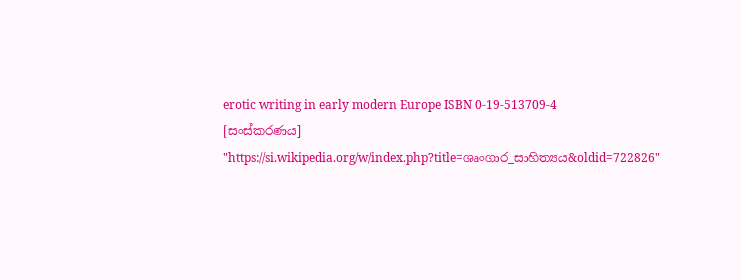erotic writing in early modern Europe ISBN 0-19-513709-4
[සංස්කරණය]
"https://si.wikipedia.org/w/index.php?title=ශෘංගාර_සාහිත්‍යය&oldid=722826"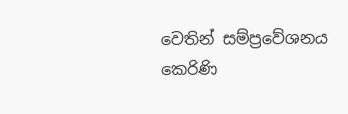වෙතින් සම්ප්‍රවේශනය කෙරිණි